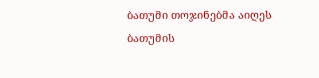ბათუმი თოჯინებმა აიღეს
ბათუმის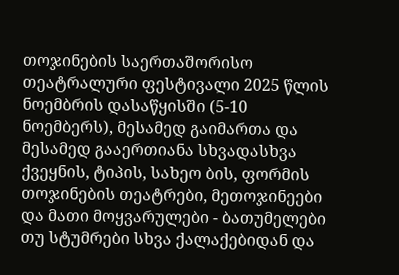თოჯინების საერთაშორისო თეატრალური ფესტივალი 2025 წლის ნოემბრის დასაწყისში (5-10 ნოემბერს), მესამედ გაიმართა და მესამედ გააერთიანა სხვადასხვა ქვეყნის, ტიპის, სახეო ბის, ფორმის თოჯინების თეატრები, მეთოჯინეები და მათი მოყვარულები - ბათუმელები თუ სტუმრები სხვა ქალაქებიდან და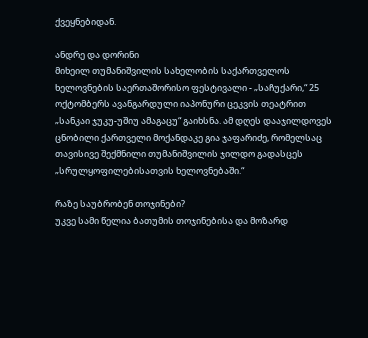ქვეყნებიდან.

ანდრე და დორინი
მიხეილ თუმანიშვილის სახელობის საქართველოს ხელოვნების საერთაშორისო ფესტივალი - „საჩუქარი,“ 25 ოქტომბერს ავანგარდული იაპონური ცეკვის თეატრით „სანკაი ჯუკუ-უშიუ ამაგაცუ“ გაიხსნა. ამ დღეს დააჯილდოვეს ცნობილი ქართველი მოქანდაკე გია ჯაფარიძე, რომელსაც თავისივე შექმნილი თუმანიშვილის ჯილდო გადასცეს „სრულყოფილებისათვის ხელოვნებაში.“

რაზე საუბრობენ თოჯინები?
უკვე სამი წელია ბათუმის თოჯინებისა და მოზარდ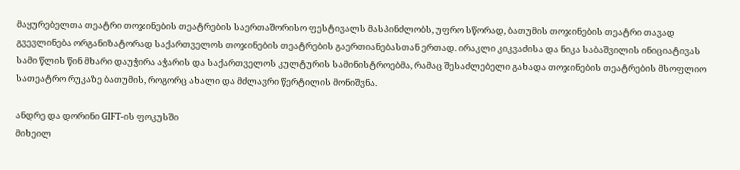მაყურებელთა თეატრი თოჯინების თეატრების საერთაშორისო ფესტივალს მასპინძლობს, უფრო სწორად, ბათუმის თოჯინების თეატრი თავად გვევლინება ორგანიზატორად საქართველოს თოჯინების თეატრების გაერთიანებასთან ერთად. ირაკლი კიკვაძისა და ნიკა საბაშვილის ინიციატივას სამი წლის წინ მხარი დაუჭირა აჭარის და საქართველოს კულტურის სამინისტროებმა, რამაც შესაძლებელი გახადა თოჯინების თეატრების მსოფლიო სათეატრო რუკაზე ბათუმის, როგორც ახალი და მძლავრი წერტილის მონიშვნა.

ანდრე და დორინი GIFT-ის ფოკუსში
მიხეილ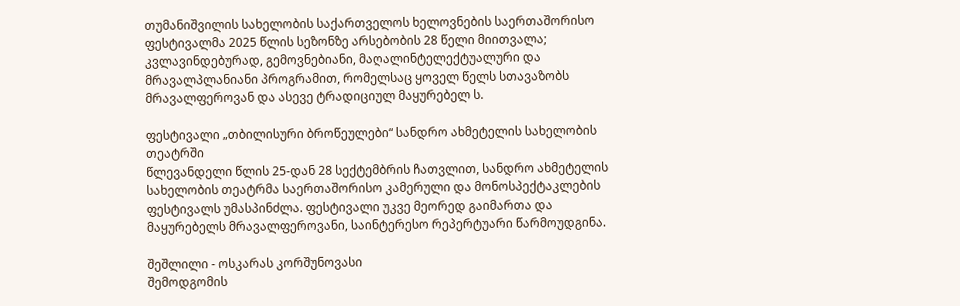თუმანიშვილის სახელობის საქართველოს ხელოვნების საერთაშორისო ფესტივალმა 2025 წლის სეზონზე არსებობის 28 წელი მიითვალა; კვლავინდებურად, გემოვნებიანი, მაღალინტელექტუალური და მრავალპლანიანი პროგრამით, რომელსაც ყოველ წელს სთავაზობს მრავალფეროვან და ასევე ტრადიციულ მაყურებელ ს.

ფესტივალი „თბილისური ბროწეულები“ სანდრო ახმეტელის სახელობის თეატრში
წლევანდელი წლის 25-დან 28 სექტემბრის ჩათვლით, სანდრო ახმეტელის სახელობის თეატრმა საერთაშორისო კამერული და მონოსპექტაკლების ფესტივალს უმასპინძლა. ფესტივალი უკვე მეორედ გაიმართა და მაყურებელს მრავალფეროვანი, საინტერესო რეპერტუარი წარმოუდგინა.

შეშლილი - ოსკარას კორშუნოვასი
შემოდგომის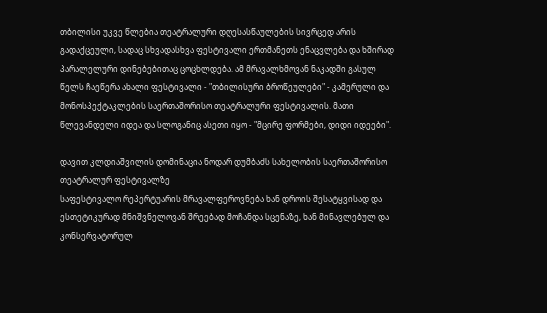თბილისი უკვე წლებია თეატრალური დღესასწაულების სივრცედ არის გადაქცეული, სადაც სხვადასხვა ფესტივალი ერთმანეთს ენაცვლება და ხშირად პარალელური დინებებითაც ცოცხლდება. ამ მრავალხმოვან ნაკადში გასულ წელს ჩაეწერა ახალი ფესტივალი - "თბილისური ბროწეულები" - კამერული და მონოსპექტაკლების საერთაშორისო თეატრალური ფესტივალის. მათი წლევანდელი იდეა და სლოგანიც ასეთი იყო - "მცირე ფორმები, დიდი იდეები".

დავით კლდიაშვილის დომინაცია ნოდარ დუმბაძს სახელობის საერთაშორისო თეატრალურ ფესტივალზე
საფესტივალო რეპერტუარის მრავალფეროვნება ხან დროის შესატყვისად და ესთეტიკურად მნიშვნელოვან შრეებად მოჩანდა სცენაზე, ხან მინავლებულ და კონსერვატორულ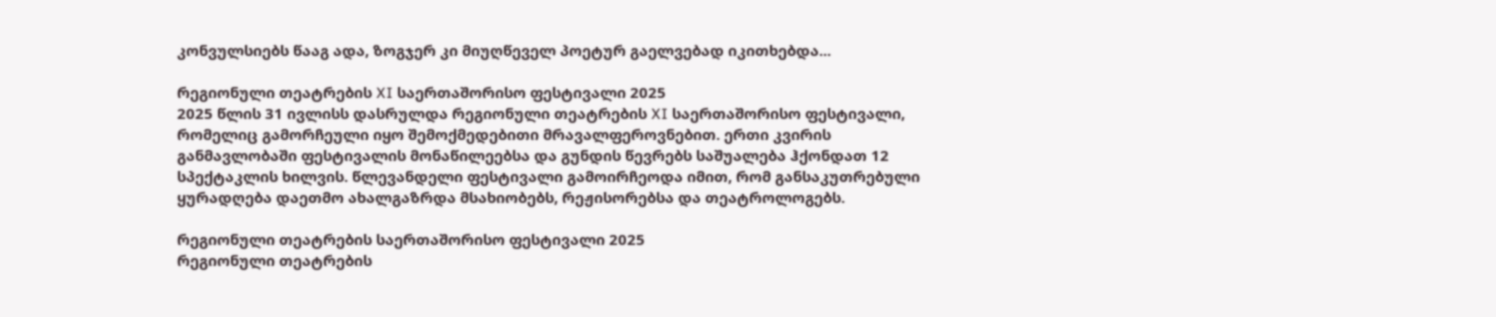კონვულსიებს წააგ ადა, ზოგჯერ კი მიუღწეველ პოეტურ გაელვებად იკითხებდა...

რეგიონული თეატრების XI საერთაშორისო ფესტივალი 2025
2025 წლის 31 ივლისს დასრულდა რეგიონული თეატრების XI საერთაშორისო ფესტივალი, რომელიც გამორჩეული იყო შემოქმედებითი მრავალფეროვნებით. ერთი კვირის განმავლობაში ფესტივალის მონაწილეებსა და გუნდის წევრებს საშუალება ჰქონდათ 12 სპექტაკლის ხილვის. წლევანდელი ფესტივალი გამოირჩეოდა იმით, რომ განსაკუთრებული ყურადღება დაეთმო ახალგაზრდა მსახიობებს, რეჟისორებსა და თეატროლოგებს.

რეგიონული თეატრების საერთაშორისო ფესტივალი 2025
რეგიონული თეატრების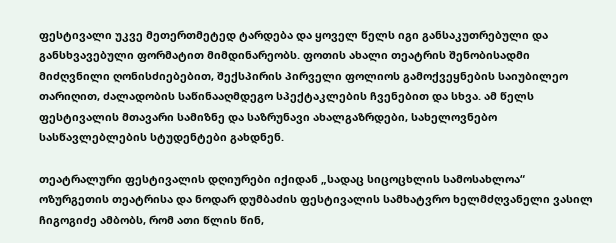ფესტივალი უკვე მეთერთმეტედ ტარდება და ყოველ წელს იგი განსაკუთრებული და განსხვავებული ფორმატით მიმდინარეობს. ფოთის ახალი თეატრის შენობისადმი მიძღვნილი ღონისძიებებით, შექსპირის პირველი ფოლიოს გამოქვეყნების საიუბილეო თარიღით, ძალადობის საწინააღმდეგო სპექტაკლების ჩვენებით და სხვა. ამ წელს ფესტივალის მთავარი სამიზნე და საზრუნავი ახალგაზრდები, სახელოვნებო სასწავლებლების სტუდენტები გახდნენ.

თეატრალური ფესტივალის დღიურები იქიდან „სადაც სიცოცხლის სამოსახლოა“
ოზურგეთის თეატრისა და ნოდარ დუმბაძის ფესტივალის სამხატვრო ხელმძღვანელი ვასილ ჩიგოგიძე ამბობს, რომ ათი წლის წინ,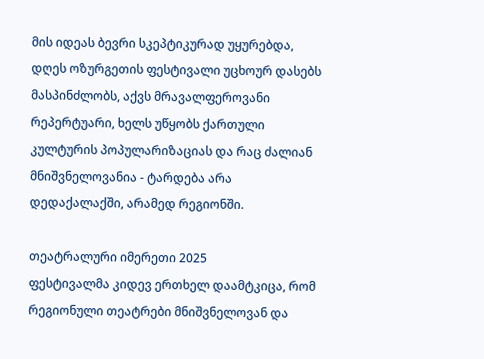მის იდეას ბევრი სკეპტიკურად უყურებდა, დღეს ოზურგეთის ფესტივალი უცხოურ დასებს მასპინძლობს, აქვს მრავალფეროვანი რეპერტუარი, ხელს უწყობს ქართული კულტურის პოპულარიზაციას და რაც ძალიან მნიშვნელოვანია - ტარდება არა დედაქალაქში, არამედ რეგიონში.

თეატრალური იმერეთი 2025
ფესტივალმა კიდევ ერთხელ დაამტკიცა, რომ რეგიონული თეატრები მნიშვნელოვან და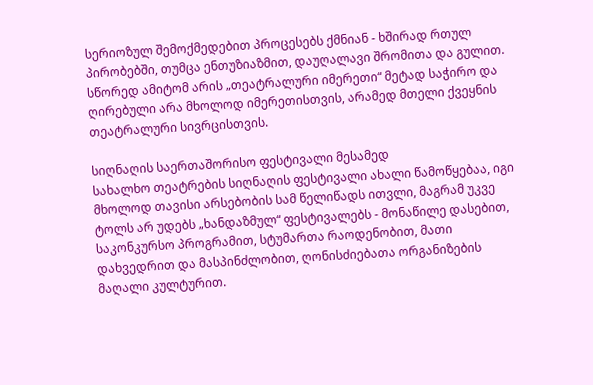სერიოზულ შემოქმედებით პროცესებს ქმნიან - ხშირად რთულ პირობებში, თუმცა ენთუზიაზმით, დაუღალავი შრომითა და გულით. სწორედ ამიტომ არის „თეატრალური იმერეთი“ მეტად საჭირო და ღირებული არა მხოლოდ იმერეთისთვის, არამედ მთელი ქვეყნის თეატრალური სივრცისთვის.

სიღნაღის საერთაშორისო ფესტივალი მესამედ
სახალხო თეატრების სიღნაღის ფესტივალი ახალი წამოწყებაა, იგი მხოლოდ თავისი არსებობის სამ წელიწადს ითვლი, მაგრამ უკვე ტოლს არ უდებს „ხანდაზმულ“ ფესტივალებს - მონაწილე დასებით, საკონკურსო პროგრამით, სტუმართა რაოდენობით, მათი დახვედრით და მასპინძლობით, ღონისძიებათა ორგანიზების მაღალი კულტურით.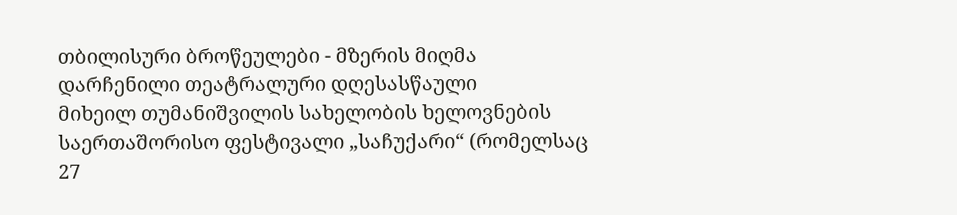თბილისური ბროწეულები - მზერის მიღმა დარჩენილი თეატრალური დღესასწაული
მიხეილ თუმანიშვილის სახელობის ხელოვნების საერთაშორისო ფესტივალი „საჩუქარი“ (რომელსაც 27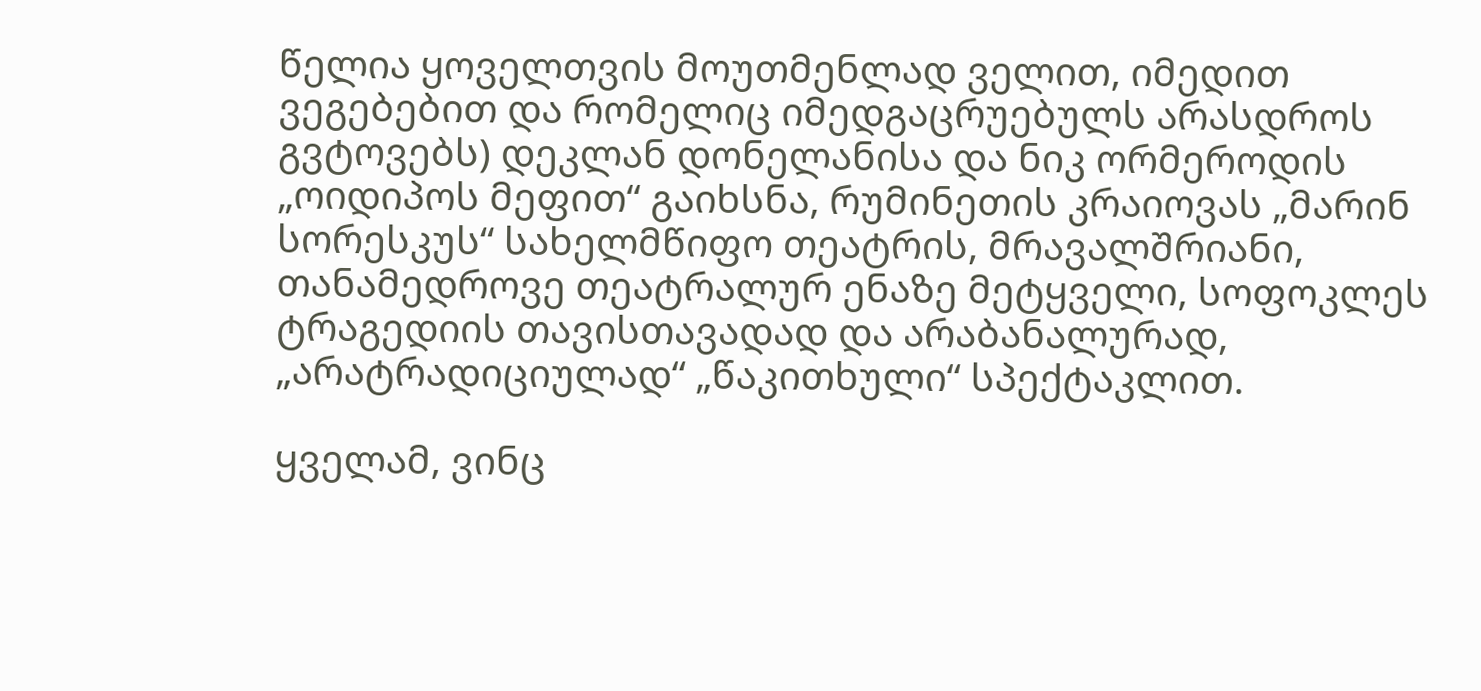წელია ყოველთვის მოუთმენლად ველით, იმედით ვეგებებით და რომელიც იმედგაცრუებულს არასდროს გვტოვებს) დეკლან დონელანისა და ნიკ ორმეროდის „ოიდიპოს მეფით“ გაიხსნა, რუმინეთის კრაიოვას „მარინ სორესკუს“ სახელმწიფო თეატრის, მრავალშრიანი, თანამედროვე თეატრალურ ენაზე მეტყველი, სოფოკლეს ტრაგედიის თავისთავადად და არაბანალურად, „არატრადიციულად“ „წაკითხული“ სპექტაკლით.

ყველამ, ვინც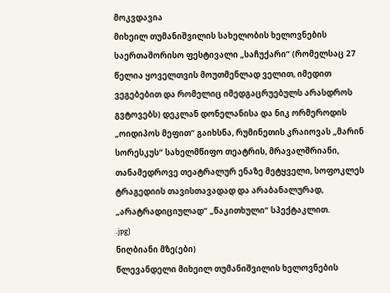მოკვდავია
მიხეილ თუმანიშვილის სახელობის ხელოვნების საერთაშორისო ფესტივალი „საჩუქარი“ (რომელსაც 27 წელია ყოველთვის მოუთმენლად ველით, იმედით ვეგებებით და რომელიც იმედგაცრუებულს არასდროს გვტოვებს) დეკლან დონელანისა და ნიკ ორმეროდის „ოიდიპოს მეფით“ გაიხსნა, რუმინეთის კრაიოვას „მარინ სორესკუს“ სახელმწიფო თეატრის, მრავალშრიანი, თანამედროვე თეატრალურ ენაზე მეტყველი, სოფოკლეს ტრაგედიის თავისთავადად და არაბანალურად, „არატრადიციულად“ „წაკითხული“ სპექტაკლით.
.jpg)
ნიღბიანი მზე(ები)
წლევანდელი მიხეილ თუმანიშვილის ხელოვნების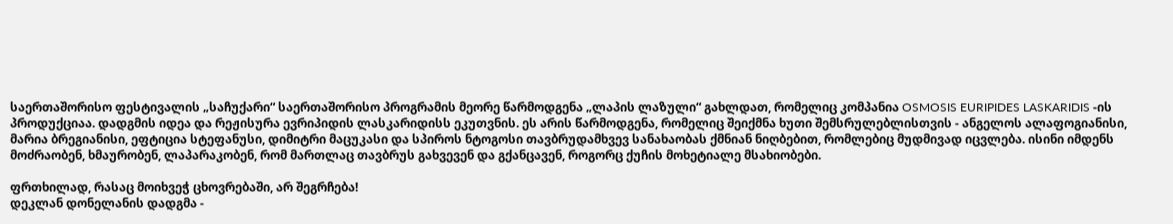საერთაშორისო ფესტივალის „საჩუქარი“ საერთაშორისო პროგრამის მეორე წარმოდგენა „ლაპის ლაზული“ გახლდათ, რომელიც კომპანია OSMOSIS EURIPIDES LASKARIDIS -ის პროდუქციაა. დადგმის იდეა და რეჟისურა ევრიპიდის ლასკარიდისს ეკუთვნის. ეს არის წარმოდგენა, რომელიც შეიქმნა ხუთი შემსრულებლისთვის - ანგელოს ალაფოგიანისი, მარია ბრეგიანისი, ეფტიცია სტეფანუსი, დიმიტრი მაცუკასი და სპიროს ნტოგოსი თავბრუდამხვევ სანახაობას ქმნიან ნიღბებით, რომლებიც მუდმივად იცვლება. ისინი იმდენს მოძრაობენ, ხმაურობენ, ლაპარაკობენ, რომ მართლაც თავბრუს გახვევენ და გქანცავენ, როგორც ქუჩის მოხეტიალე მსახიობები.

ფრთხილად, რასაც მოიხვეჭ ცხოვრებაში, არ შეგრჩება!
დეკლან დონელანის დადგმა -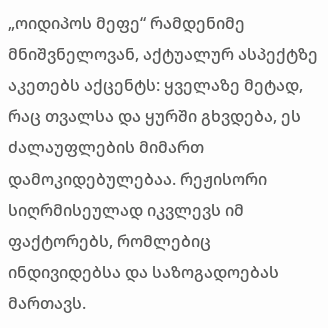„ოიდიპოს მეფე“ რამდენიმე მნიშვნელოვან, აქტუალურ ასპექტზე აკეთებს აქცენტს: ყველაზე მეტად, რაც თვალსა და ყურში გხვდება, ეს ძალაუფლების მიმართ დამოკიდებულებაა. რეჟისორი სიღრმისეულად იკვლევს იმ ფაქტორებს, რომლებიც ინდივიდებსა და საზოგადოებას მართავს.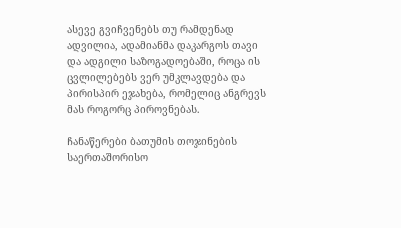ასევე გვიჩვენებს თუ რამდენად ადვილია, ადამიანმა დაკარგოს თავი და ადგილი საზოგადოებაში, როცა ის ცვლილებებს ვერ უმკლავდება და პირისპირ ეჯახება, რომელიც ანგრევს მას როგორც პიროვნებას.

ჩანაწერები ბათუმის თოჯინების საერთაშორისო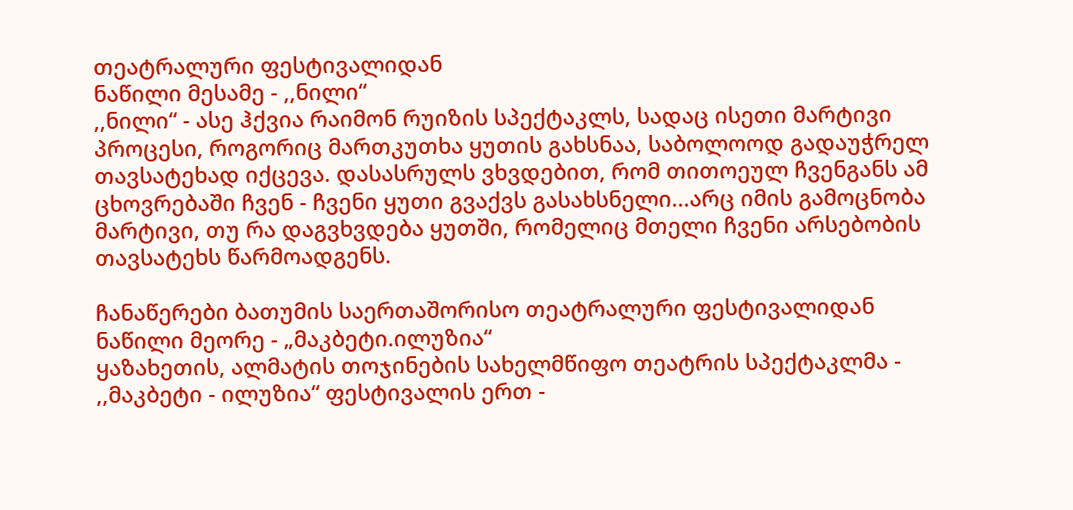თეატრალური ფესტივალიდან
ნაწილი მესამე - ,,ნილი“
,,ნილი“ - ასე ჰქვია რაიმონ რუიზის სპექტაკლს, სადაც ისეთი მარტივი პროცესი, როგორიც მართკუთხა ყუთის გახსნაა, საბოლოოდ გადაუჭრელ თავსატეხად იქცევა. დასასრულს ვხვდებით, რომ თითოეულ ჩვენგანს ამ ცხოვრებაში ჩვენ - ჩვენი ყუთი გვაქვს გასახსნელი...არც იმის გამოცნობა მარტივი, თუ რა დაგვხვდება ყუთში, რომელიც მთელი ჩვენი არსებობის თავსატეხს წარმოადგენს.

ჩანაწერები ბათუმის საერთაშორისო თეატრალური ფესტივალიდან
ნაწილი მეორე - „მაკბეტი.ილუზია“
ყაზახეთის, ალმატის თოჯინების სახელმწიფო თეატრის სპექტაკლმა - ,,მაკბეტი - ილუზია“ ფესტივალის ერთ -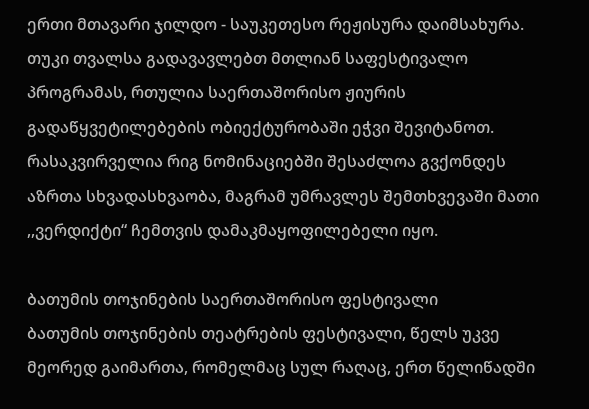ერთი მთავარი ჯილდო - საუკეთესო რეჟისურა დაიმსახურა. თუკი თვალსა გადავავლებთ მთლიან საფესტივალო პროგრამას, რთულია საერთაშორისო ჟიურის გადაწყვეტილებების ობიექტურობაში ეჭვი შევიტანოთ. რასაკვირველია რიგ ნომინაციებში შესაძლოა გვქონდეს აზრთა სხვადასხვაობა, მაგრამ უმრავლეს შემთხვევაში მათი ,,ვერდიქტი“ ჩემთვის დამაკმაყოფილებელი იყო.

ბათუმის თოჯინების საერთაშორისო ფესტივალი
ბათუმის თოჯინების თეატრების ფესტივალი, წელს უკვე მეორედ გაიმართა, რომელმაც სულ რაღაც, ერთ წელიწადში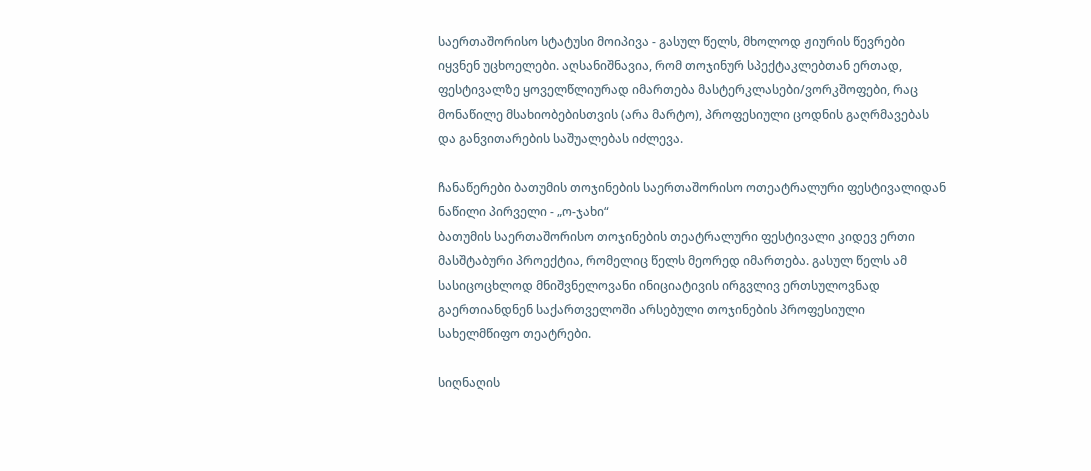საერთაშორისო სტატუსი მოიპივა - გასულ წელს, მხოლოდ ჟიურის წევრები იყვნენ უცხოელები. აღსანიშნავია, რომ თოჯინურ სპექტაკლებთან ერთად, ფესტივალზე ყოველწლიურად იმართება მასტერკლასები/ვორკშოფები, რაც მონაწილე მსახიობებისთვის (არა მარტო), პროფესიული ცოდნის გაღრმავებას და განვითარების საშუალებას იძლევა.

ჩანაწერები ბათუმის თოჯინების საერთაშორისო ოთეატრალური ფესტივალიდან
ნაწილი პირველი - „ო-ჯახი“
ბათუმის საერთაშორისო თოჯინების თეატრალური ფესტივალი კიდევ ერთი მასშტაბური პროექტია, რომელიც წელს მეორედ იმართება. გასულ წელს ამ სასიცოცხლოდ მნიშვნელოვანი ინიციატივის ირგვლივ ერთსულოვნად გაერთიანდნენ საქართველოში არსებული თოჯინების პროფესიული სახელმწიფო თეატრები.

სიღნაღის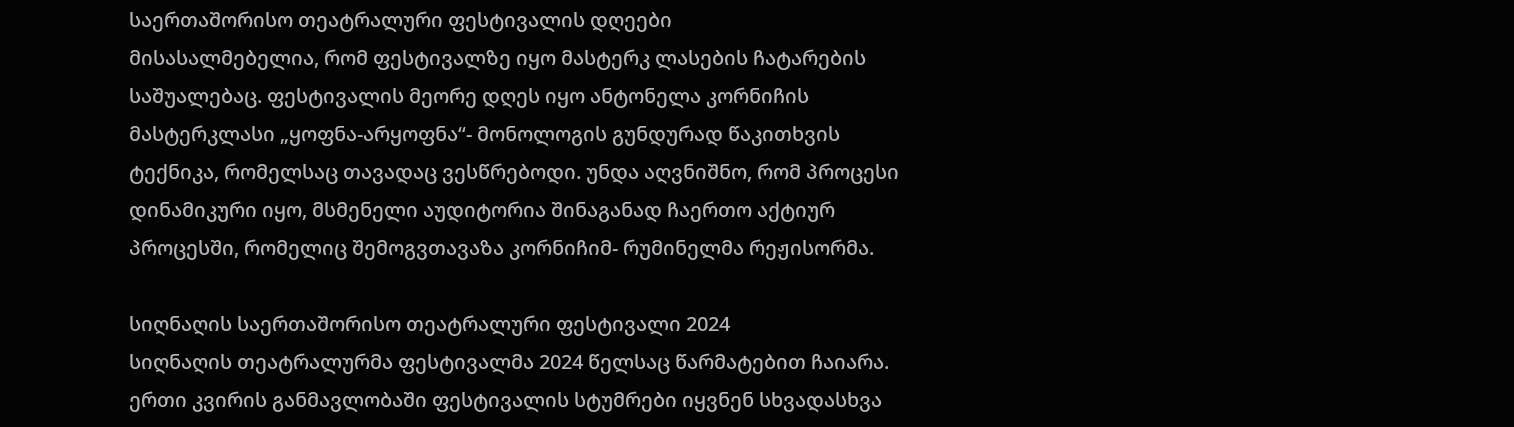საერთაშორისო თეატრალური ფესტივალის დღეები
მისასალმებელია, რომ ფესტივალზე იყო მასტერკ ლასების ჩატარების საშუალებაც. ფესტივალის მეორე დღეს იყო ანტონელა კორნიჩის მასტერკლასი „ყოფნა-არყოფნა“- მონოლოგის გუნდურად წაკითხვის ტექნიკა, რომელსაც თავადაც ვესწრებოდი. უნდა აღვნიშნო, რომ პროცესი დინამიკური იყო, მსმენელი აუდიტორია შინაგანად ჩაერთო აქტიურ პროცესში, რომელიც შემოგვთავაზა კორნიჩიმ- რუმინელმა რეჟისორმა.

სიღნაღის საერთაშორისო თეატრალური ფესტივალი 2024
სიღნაღის თეატრალურმა ფესტივალმა 2024 წელსაც წარმატებით ჩაიარა.
ერთი კვირის განმავლობაში ფესტივალის სტუმრები იყვნენ სხვადასხვა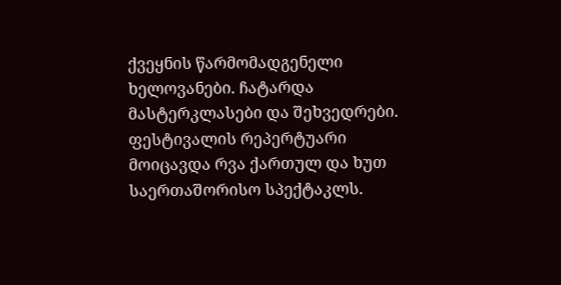ქვეყნის წარმომადგენელი ხელოვანები. ჩატარდა მასტერკლასები და შეხვედრები. ფესტივალის რეპერტუარი მოიცავდა რვა ქართულ და ხუთ საერთაშორისო სპექტაკლს.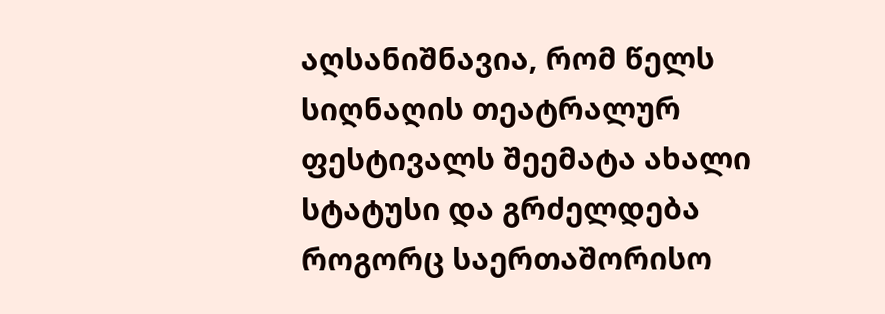აღსანიშნავია, რომ წელს სიღნაღის თეატრალურ ფესტივალს შეემატა ახალი სტატუსი და გრძელდება როგორც საერთაშორისო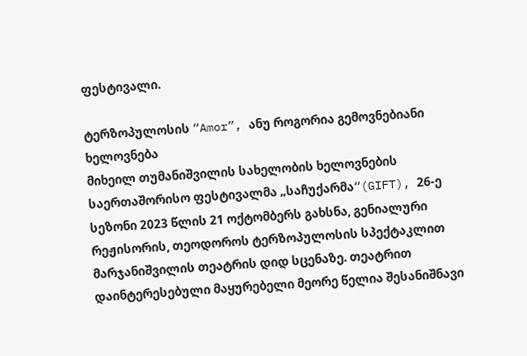ფესტივალი.

ტერზოპულოსის “Amor”, ანუ როგორია გემოვნებიანი ხელოვნება
მიხეილ თუმანიშვილის სახელობის ხელოვნების საერთაშორისო ფესტივალმა „საჩუქარმა“(GIFT), 26-ე სეზონი 2023 წლის 21 ოქტომბერს გახსნა, გენიალური რეჟისორის, თეოდოროს ტერზოპულოსის სპექტაკლით მარჯანიშვილის თეატრის დიდ სცენაზე. თეატრით დაინტერესებული მაყურებელი მეორე წელია შესანიშნავი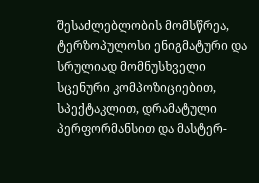შესაძლებლობის მომსწრეა, ტერზოპულოსი ენიგმატური და სრულიად მომნუსხველი სცენური კომპოზიციებით, სპექტაკლით, დრამატული პერფორმანსით და მასტერ-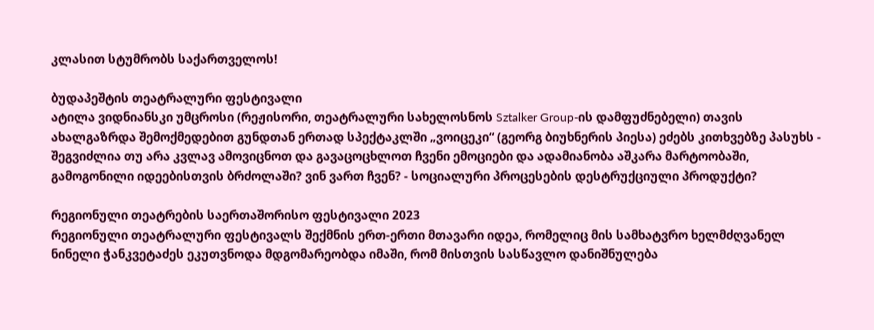კლასით სტუმრობს საქართველოს!

ბუდაპეშტის თეატრალური ფესტივალი
ატილა ვიდნიანსკი უმცროსი (რეჟისორი, თეატრალური სახელოსნოს Sztalker Group-ის დამფუძნებელი) თავის ახალგაზრდა შემოქმედებით გუნდთან ერთად სპექტაკლში „ვოიცეკი“ (გეორგ ბიუხნერის პიესა) ეძებს კითხვებზე პასუხს - შეგვიძლია თუ არა კვლავ ამოვიცნოთ და გავაცოცხლოთ ჩვენი ემოციები და ადამიანობა აშკარა მარტოობაში, გამოგონილი იდეებისთვის ბრძოლაში? ვინ ვართ ჩვენ? - სოციალური პროცესების დესტრუქციული პროდუქტი?

რეგიონული თეატრების საერთაშორისო ფესტივალი 2023
რეგიონული თეატრალური ფესტივალს შექმნის ერთ-ერთი მთავარი იდეა, რომელიც მის სამხატვრო ხელმძღვანელ ნინელი ჭანკვეტაძეს ეკუთვნოდა მდგომარეობდა იმაში, რომ მისთვის სასწავლო დანიშნულება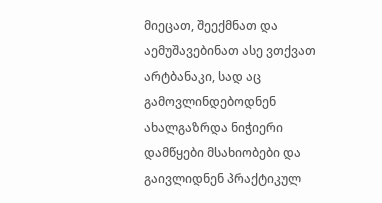მიეცათ, შეექმნათ და აემუშავებინათ ასე ვთქვათ არტბანაკი, სად აც გამოვლინდებოდნენ ახალგაზრდა ნიჭიერი დამწყები მსახიობები და გაივლიდნენ პრაქტიკულ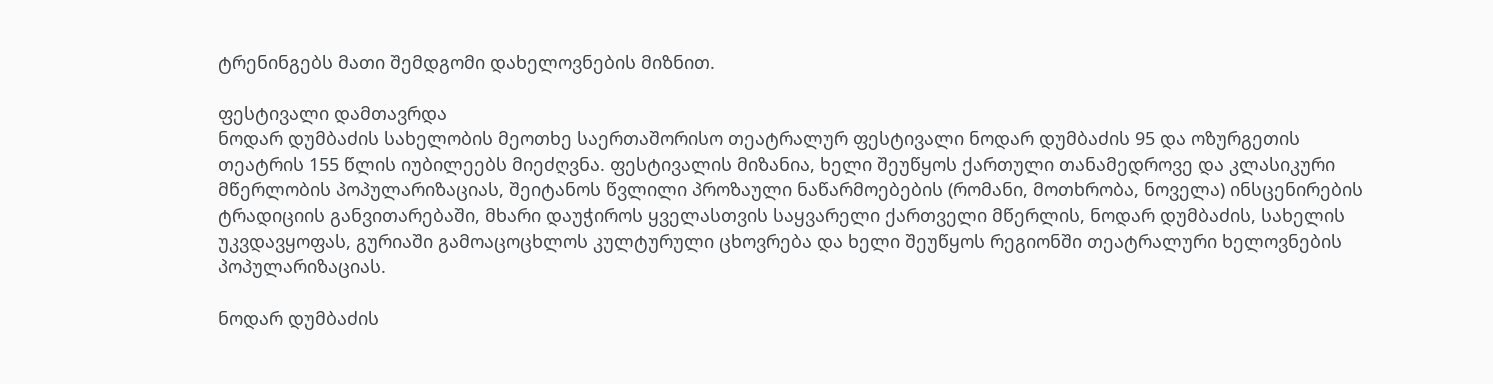ტრენინგებს მათი შემდგომი დახელოვნების მიზნით.

ფესტივალი დამთავრდა
ნოდარ დუმბაძის სახელობის მეოთხე საერთაშორისო თეატრალურ ფესტივალი ნოდარ დუმბაძის 95 და ოზურგეთის თეატრის 155 წლის იუბილეებს მიეძღვნა. ფესტივალის მიზანია, ხელი შეუწყოს ქართული თანამედროვე და კლასიკური მწერლობის პოპულარიზაციას, შეიტანოს წვლილი პროზაული ნაწარმოებების (რომანი, მოთხრობა, ნოველა) ინსცენირების ტრადიციის განვითარებაში, მხარი დაუჭიროს ყველასთვის საყვარელი ქართველი მწერლის, ნოდარ დუმბაძის, სახელის უკვდავყოფას, გურიაში გამოაცოცხლოს კულტურული ცხოვრება და ხელი შეუწყოს რეგიონში თეატრალური ხელოვნების პოპულარიზაციას.

ნოდარ დუმბაძის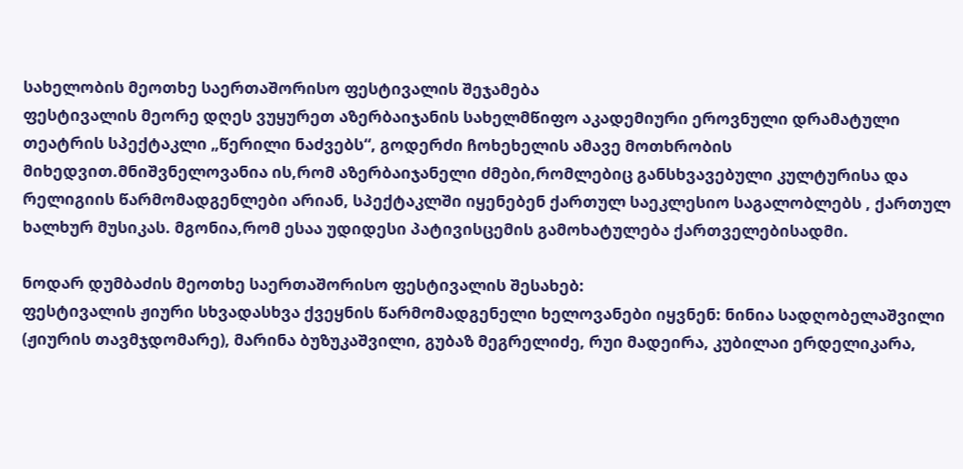სახელობის მეოთხე საერთაშორისო ფესტივალის შეჯამება
ფესტივალის მეორე დღეს ვუყურეთ აზერბაიჯანის სახელმწიფო აკადემიური ეროვნული დრამატული თეატრის სპექტაკლი „წერილი ნაძვებს“, გოდერძი ჩოხეხელის ამავე მოთხრობის მიხედვით.მნიშვნელოვანია ის,რომ აზერბაიჯანელი ძმები,რომლებიც განსხვავებული კულტურისა და რელიგიის წარმომადგენლები არიან, სპექტაკლში იყენებენ ქართულ საეკლესიო საგალობლებს , ქართულ ხალხურ მუსიკას. მგონია,რომ ესაა უდიდესი პატივისცემის გამოხატულება ქართველებისადმი.

ნოდარ დუმბაძის მეოთხე საერთაშორისო ფესტივალის შესახებ:
ფესტივალის ჟიური სხვადასხვა ქვეყნის წარმომადგენელი ხელოვანები იყვნენ: ნინია სადღობელაშვილი (ჟიურის თავმჯდომარე), მარინა ბუზუკაშვილი, გუბაზ მეგრელიძე, რუი მადეირა, კუბილაი ერდელიკარა,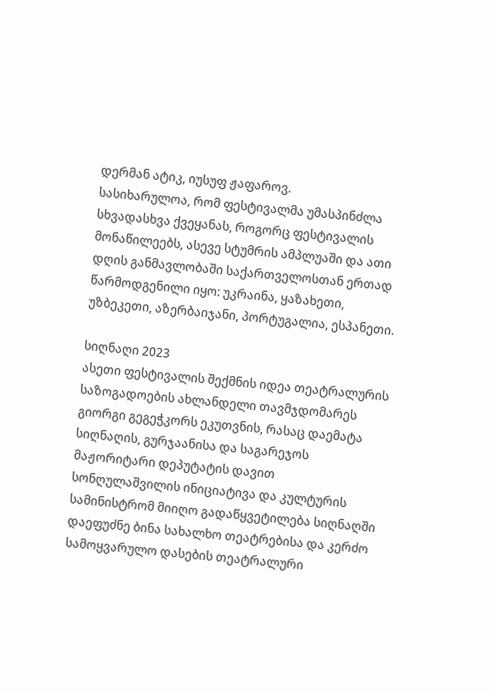დერმან ატიკ, იუსუფ ჟაფაროვ.
სასიხარულოა, რომ ფესტივალმა უმასპინძლა სხვადასხვა ქვეყანას, როგორც ფესტივალის მონაწილეებს, ასევე სტუმრის ამპლუაში და ათი დღის განმავლობაში საქართველოსთან ერთად წარმოდგენილი იყო: უკრაინა, ყაზახეთი, უზბეკეთი, აზერბაიჯანი, პორტუგალია, ესპანეთი.

სიღნაღი 2023
ასეთი ფესტივალის შექმნის იდეა თეატრალურის საზოგადოების ახლანდელი თავმჯდომარეს გიორგი გეგეჭკორს ეკუთვნის, რასაც დაემატა სიღნაღის, გურჯაანისა და საგარეჯოს მაჟორიტარი დეპუტატის დავით სონღულაშვილის ინიციატივა და კულტურის სამინისტრომ მიიღო გადაწყვეტილება სიღნაღში დაეფუძნე ბინა სახალხო თეატრებისა და კერძო სამოყვარულო დასების თეატრალური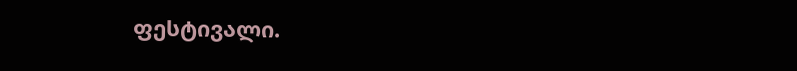ფესტივალი.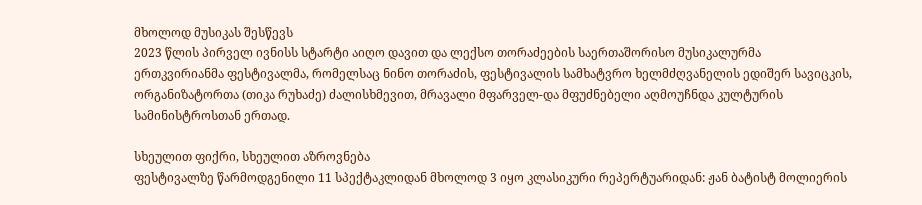მხოლოდ მუსიკას შესწევს
2023 წლის პირველ ივნისს სტარტი აიღო დავით და ლექსო თორაძეების საერთაშორისო მუსიკალურმა ერთკვირიანმა ფესტივალმა, რომელსაც ნინო თორაძის, ფესტივალის სამხატვრო ხელმძღვანელის ედიშერ სავიცკის, ორგანიზატორთა (თიკა რუხაძე) ძალისხმევით, მრავალი მფარველ-და მფუძნებელი აღმოუჩნდა კულტურის სამინისტროსთან ერთად.

სხეულით ფიქრი, სხეულით აზროვნება
ფესტივალზე წარმოდგენილი 11 სპექტაკლიდან მხოლოდ 3 იყო კლასიკური რეპერტუარიდან: ჟან ბატისტ მოლიერის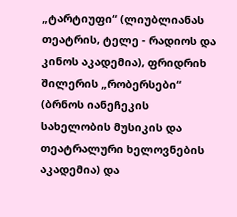„ტარტიუფი“ (ლიუბლიანას თეატრის, ტელე - რადიოს და კინოს აკადემია), ფრიდრიხ შილერის „რობერსები“ (ბრნოს იანეჩეკის სახელობის მუსიკის და თეატრალური ხელოვნების აკადემია) და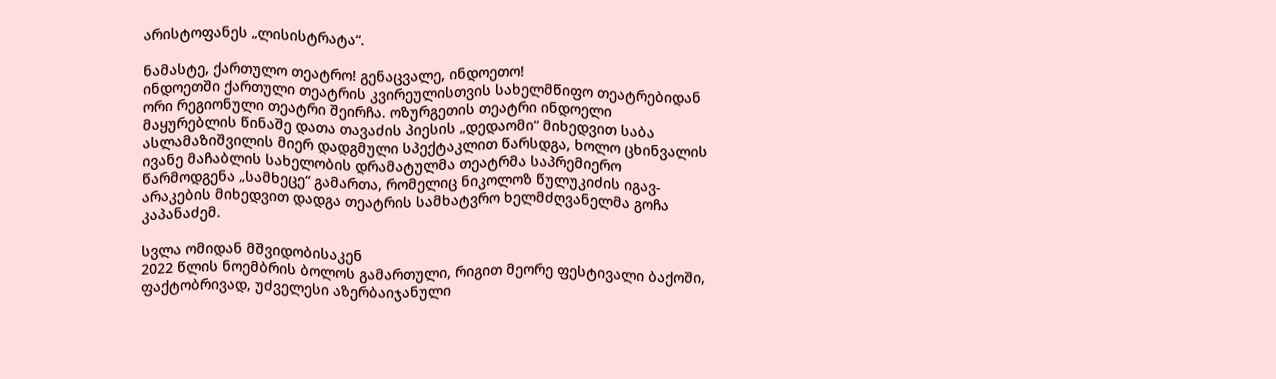არისტოფანეს „ლისისტრატა“.

ნამასტე, ქართულო თეატრო! გენაცვალე, ინდოეთო!
ინდოეთში ქართული თეატრის კვირეულისთვის სახელმწიფო თეატრებიდან ორი რეგიონული თეატრი შეირჩა. ოზურგეთის თეატრი ინდოელი მაყურებლის წინაშე დათა თავაძის პიესის „დედაომი“ მიხედვით საბა ასლამაზიშვილის მიერ დადგმული სპექტაკლით წარსდგა, ხოლო ცხინვალის ივანე მაჩაბლის სახელობის დრამატულმა თეატრმა საპრემიერო წარმოდგენა „სამხეცე“ გამართა, რომელიც ნიკოლოზ წულუკიძის იგავ-არაკების მიხედვით დადგა თეატრის სამხატვრო ხელმძღვანელმა გოჩა კაპანაძემ.

სვლა ომიდან მშვიდობისაკენ
2022 წლის ნოემბრის ბოლოს გამართული, რიგით მეორე ფესტივალი ბაქოში, ფაქტობრივად, უძველესი აზერბაიჯანული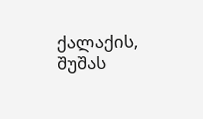ქალაქის, შუშას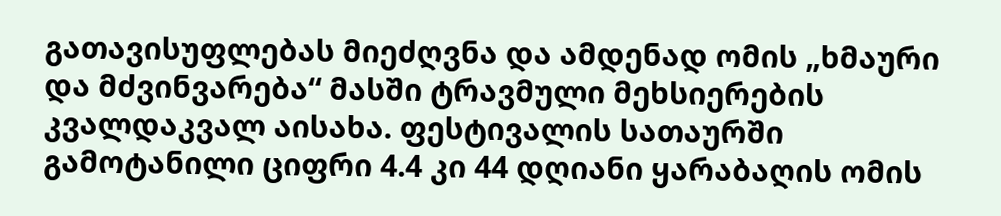გათავისუფლებას მიეძღვნა და ამდენად ომის „ხმაური და მძვინვარება“ მასში ტრავმული მეხსიერების კვალდაკვალ აისახა. ფესტივალის სათაურში გამოტანილი ციფრი 4.4 კი 44 დღიანი ყარაბაღის ომის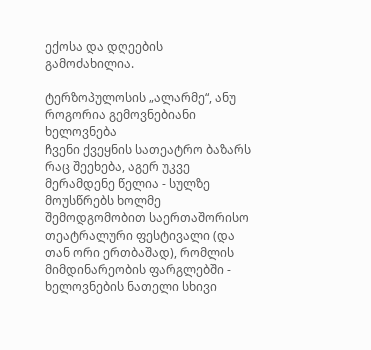ექოსა და დღეების გამოძახილია.

ტერზოპულოსის „ალარმე“, ანუ როგორია გემოვნებიანი ხელოვნება
ჩვენი ქვეყნის სათეატრო ბაზარს რაც შეეხება, აგერ უკვე მერამდენე წელია - სულზე მოუსწრებს ხოლმე შემოდგომობით საერთაშორისო თეატრალური ფესტივალი (და თან ორი ერთბაშად), რომლის მიმდინარეობის ფარგლებში - ხელოვნების ნათელი სხივი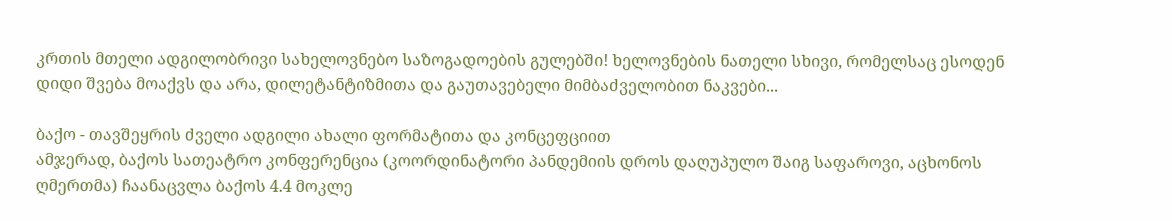კრთის მთელი ადგილობრივი სახელოვნებო საზოგადოების გულებში! ხელოვნების ნათელი სხივი, რომელსაც ესოდენ დიდი შვება მოაქვს და არა, დილეტანტიზმითა და გაუთავებელი მიმბაძველობით ნაკვები...

ბაქო - თავშეყრის ძველი ადგილი ახალი ფორმატითა და კონცეფციით
ამჯერად, ბაქოს სათეატრო კონფერენცია (კოორდინატორი პანდემიის დროს დაღუპულო შაიგ საფაროვი, აცხონოს ღმერთმა) ჩაანაცვლა ბაქოს 4.4 მოკლე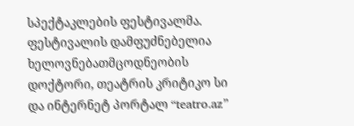სპექტაკლების ფესტივალმა. ფესტივალის დამფუძნებელია ხელოვნებათმცოდნეობის დოქტორი, თეატრის კრიტიკო სი და ინტერნეტ პორტალ “teatro.az”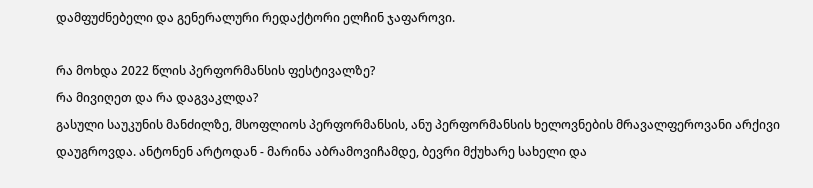დამფუძნებელი და გენერალური რედაქტორი ელჩინ ჯაფაროვი.

რა მოხდა 2022 წლის პერფორმანსის ფესტივალზე?
რა მივიღეთ და რა დაგვაკლდა?
გასული საუკუნის მანძილზე, მსოფლიოს პერფორმანსის, ანუ პერფორმანსის ხელოვნების მრავალფეროვანი არქივი დაუგროვდა. ანტონენ არტოდან - მარინა აბრამოვიჩამდე, ბევრი მქუხარე სახელი და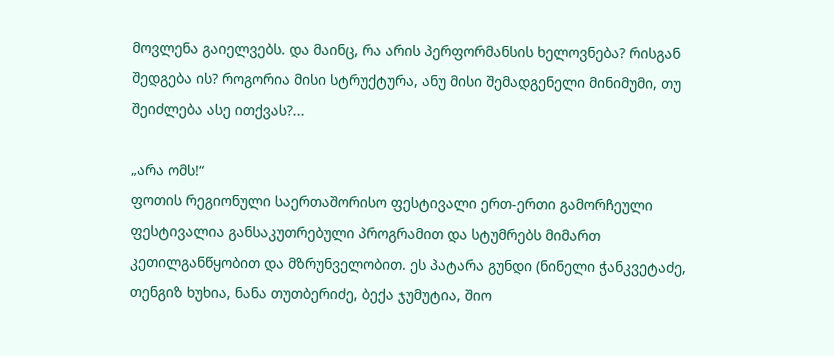მოვლენა გაიელვებს. და მაინც, რა არის პერფორმანსის ხელოვნება? რისგან შედგება ის? როგორია მისი სტრუქტურა, ანუ მისი შემადგენელი მინიმუმი, თუ შეიძლება ასე ითქვას?...

„არა ომს!“
ფოთის რეგიონული საერთაშორისო ფესტივალი ერთ-ერთი გამორჩეული ფესტივალია განსაკუთრებული პროგრამით და სტუმრებს მიმართ კეთილგანწყობით და მზრუნველობით. ეს პატარა გუნდი (ნინელი ჭანკვეტაძე, თენგიზ ხუხია, ნანა თუთბერიძე, ბექა ჯუმუტია, შიო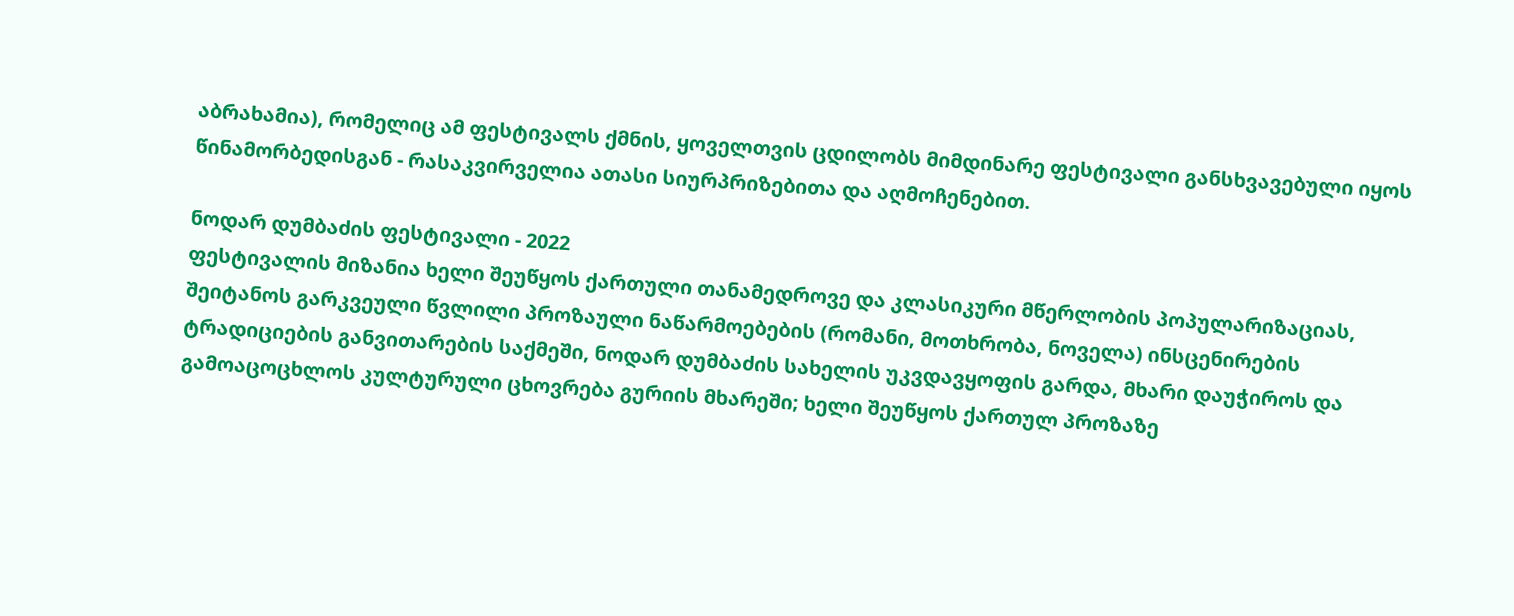აბრახამია), რომელიც ამ ფესტივალს ქმნის, ყოველთვის ცდილობს მიმდინარე ფესტივალი განსხვავებული იყოს წინამორბედისგან - რასაკვირველია ათასი სიურპრიზებითა და აღმოჩენებით.

ნოდარ დუმბაძის ფესტივალი - 2022
ფესტივალის მიზანია ხელი შეუწყოს ქართული თანამედროვე და კლასიკური მწერლობის პოპულარიზაციას, შეიტანოს გარკვეული წვლილი პროზაული ნაწარმოებების (რომანი, მოთხრობა, ნოველა) ინსცენირების ტრადიციების განვითარების საქმეში, ნოდარ დუმბაძის სახელის უკვდავყოფის გარდა, მხარი დაუჭიროს და გამოაცოცხლოს კულტურული ცხოვრება გურიის მხარეში; ხელი შეუწყოს ქართულ პროზაზე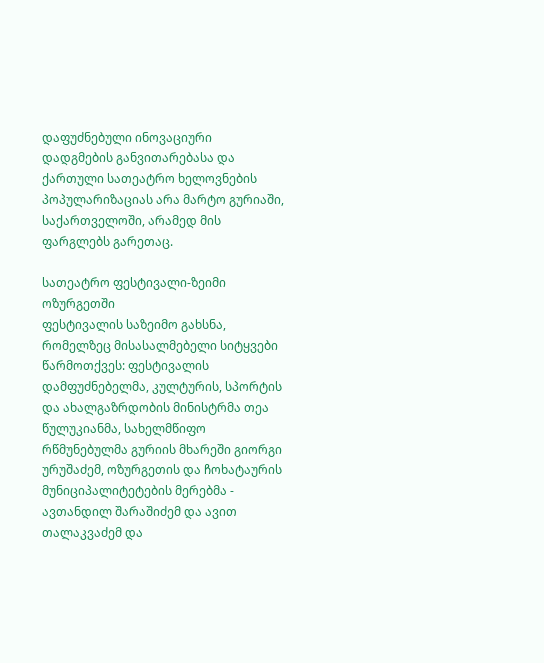დაფუძნებული ინოვაციური დადგმების განვითარებასა და ქართული სათეატრო ხელოვნების პოპულარიზაციას არა მარტო გურიაში, საქართველოში, არამედ მის ფარგლებს გარეთაც.

სათეატრო ფესტივალი-ზეიმი ოზურგეთში
ფესტივალის საზეიმო გახსნა, რომელზეც მისასალმებელი სიტყვები წარმოთქვეს: ფესტივალის დამფუძნებელმა, კულტურის, სპორტის და ახალგაზრდობის მინისტრმა თეა წულუკიანმა, სახელმწიფო რწმუნებულმა გურიის მხარეში გიორგი ურუშაძემ, ოზურგეთის და ჩოხატაურის მუნიციპალიტეტების მერებმა - ავთანდილ შარაშიძემ და ავით თალაკვაძემ და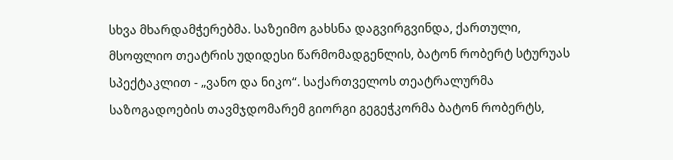სხვა მხარდამჭერებმა. საზეიმო გახსნა დაგვირგვინდა, ქართული, მსოფლიო თეატრის უდიდესი წარმომადგენლის, ბატონ რობერტ სტურუას სპექტაკლით - „ვანო და ნიკო“. საქართველოს თეატრალურმა საზოგადოების თავმჯდომარემ გიორგი გეგეჭკორმა ბატონ რობერტს,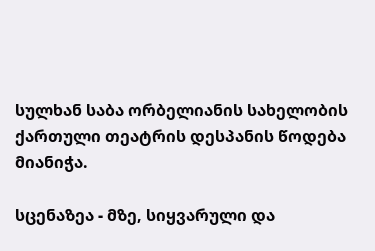სულხან საბა ორბელიანის სახელობის ქართული თეატრის დესპანის წოდება მიანიჭა.

სცენაზეა - მზე, სიყვარული და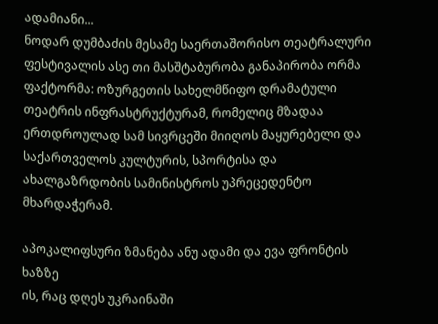ადამიანი...
ნოდარ დუმბაძის მესამე საერთაშორისო თეატრალური ფესტივალის ასე თი მასშტაბურობა განაპირობა ორმა ფაქტორმა: ოზურგეთის სახელმწიფო დრამატული თეატრის ინფრასტრუქტურამ, რომელიც მზადაა ერთდროულად სამ სივრცეში მიიღოს მაყურებელი და საქართველოს კულტურის, სპორტისა და ახალგაზრდობის სამინისტროს უპრეცედენტო მხარდაჭერამ.

აპოკალიფსური ზმანება ანუ ადამი და ევა ფრონტის ხაზზე
ის, რაც დღეს უკრაინაში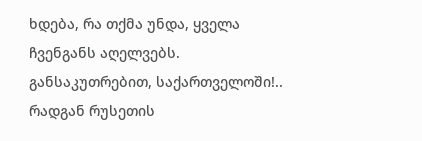ხდება, რა თქმა უნდა, ყველა ჩვენგანს აღელვებს. განსაკუთრებით, საქართველოში!.. რადგან რუსეთის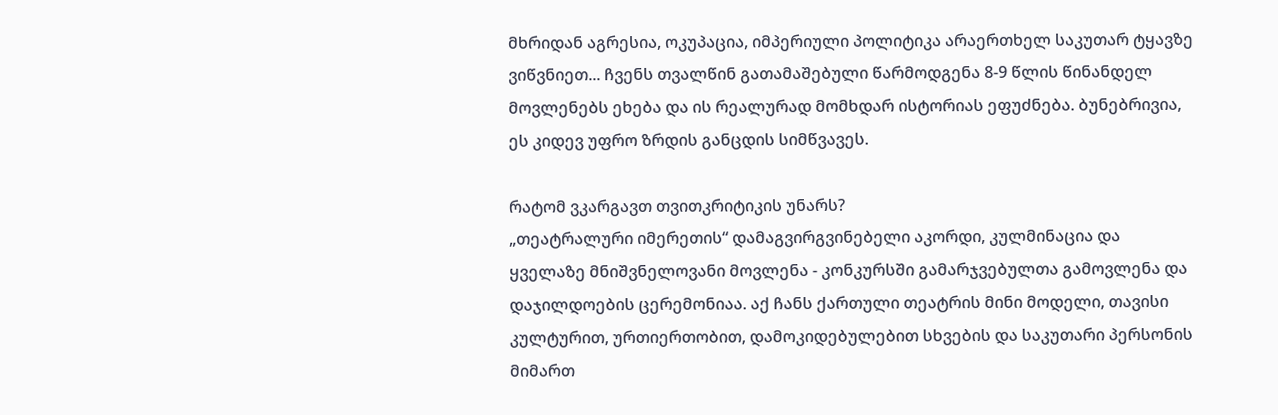მხრიდან აგრესია, ოკუპაცია, იმპერიული პოლიტიკა არაერთხელ საკუთარ ტყავზე ვიწვნიეთ... ჩვენს თვალწინ გათამაშებული წარმოდგენა 8-9 წლის წინანდელ მოვლენებს ეხება და ის რეალურად მომხდარ ისტორიას ეფუძნება. ბუნებრივია, ეს კიდევ უფრო ზრდის განცდის სიმწვავეს.

რატომ ვკარგავთ თვითკრიტიკის უნარს?
„თეატრალური იმერეთის“ დამაგვირგვინებელი აკორდი, კულმინაცია და ყველაზე მნიშვნელოვანი მოვლენა - კონკურსში გამარჯვებულთა გამოვლენა და დაჯილდოების ცერემონიაა. აქ ჩანს ქართული თეატრის მინი მოდელი, თავისი კულტურით, ურთიერთობით, დამოკიდებულებით სხვების და საკუთარი პერსონის მიმართ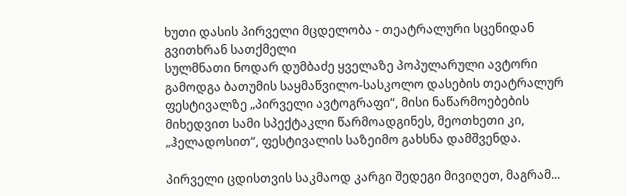ხუთი დასის პირველი მცდელობა - თეატრალური სცენიდან გვითხრან სათქმელი
სულმნათი ნოდარ დუმბაძე ყველაზე პოპულარული ავტორი გამოდგა ბათუმის საყმაწვილო-სასკოლო დასების თეატრალურ ფესტივალზე „პირველი ავტოგრაფი“, მისი ნაწარმოებების მიხედვით სამი სპექტაკლი წარმოადგინეს, მეოთხეთი კი, „ჰელადოსით“, ფესტივალის საზეიმო გახსნა დამშვენდა.

პირველი ცდისთვის საკმაოდ კარგი შედეგი მივიღეთ, მაგრამ...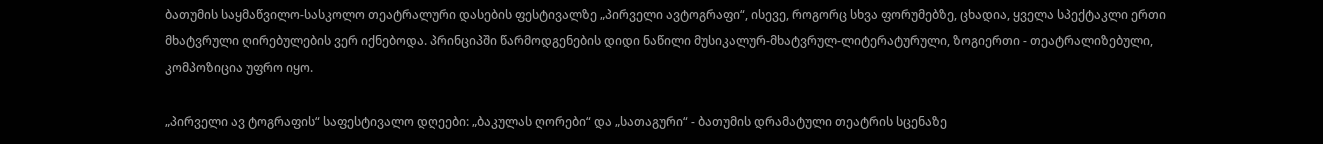ბათუმის საყმაწვილო-სასკოლო თეატრალური დასების ფესტივალზე „პირველი ავტოგრაფი“, ისევე, როგორც სხვა ფორუმებზე, ცხადია, ყველა სპექტაკლი ერთი მხატვრული ღირებულების ვერ იქნებოდა. პრინციპში წარმოდგენების დიდი ნაწილი მუსიკალურ-მხატვრულ-ლიტერატურული, ზოგიერთი - თეატრალიზებული, კომპოზიცია უფრო იყო.

„პირველი ავ ტოგრაფის“ საფესტივალო დღეები: „ბაკულას ღორები“ და „სათაგური“ - ბათუმის დრამატული თეატრის სცენაზე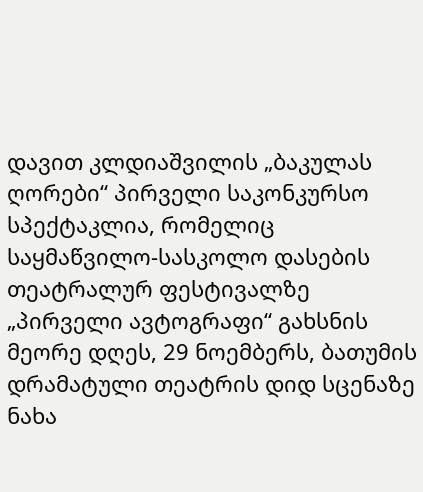დავით კლდიაშვილის „ბაკულას ღორები“ პირველი საკონკურსო სპექტაკლია, რომელიც საყმაწვილო-სასკოლო დასების თეატრალურ ფესტივალზე „პირველი ავტოგრაფი“ გახსნის მეორე დღეს, 29 ნოემბერს, ბათუმის დრამატული თეატრის დიდ სცენაზე ნახა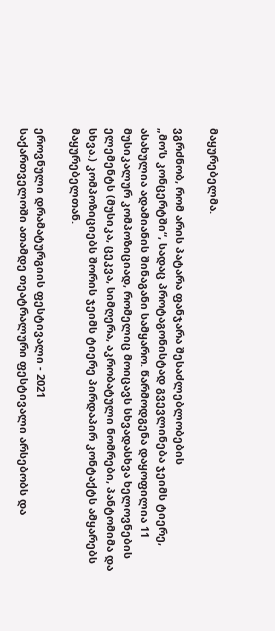მაყურებელმა.

ვგრძნობ, რომ არის პატარა ფანჯარა შესაძლებლობების
„მო’ს კონცერტში“, სადაც პროტაგონისტად გვევლინება ჯეიმს ტიერე, ასახულია ადამიანის შინაგანი სამყარო. წარმოდგენა დაყოფილია 11 მუსიკალურ კომპოზიციად, რომელიც მოიცავს სხვადასხვა ხელოვნების ელემენტს (მუსიკა, ცეკვა, სიმღერა, აკრობატული ნომრები, პანტომიმა და სხვა.) კომპოზიციებს შორის ჯეიმს ტიერე პირდაპირ კონტაქტს ამყარებს მაყურებელთან.

ეროვნული დრამატურგიის ფესტივალი - 2021
საქართველოში ათამდე თეატრალური ფესტივალი არსებობს და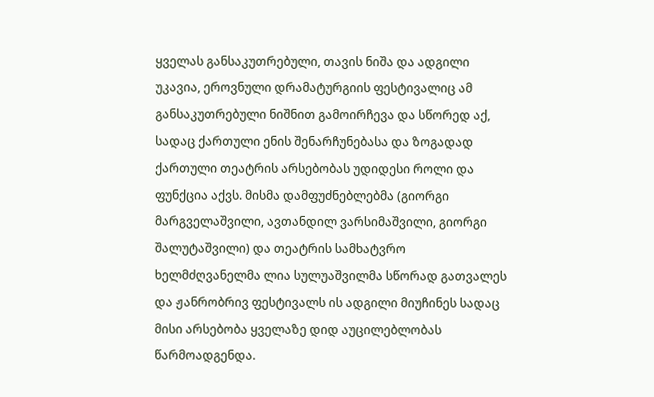ყველას განსაკუთრებული, თავის ნიშა და ადგილი უკავია, ეროვნული დრამატურგიის ფესტივალიც ამ განსაკუთრებული ნიშნით გამოირჩევა და სწორედ აქ, სადაც ქართული ენის შენარჩუნებასა და ზოგადად ქართული თეატრის არსებობას უდიდესი როლი და ფუნქცია აქვს. მისმა დამფუძნებლებმა (გიორგი მარგველაშვილი, ავთანდილ ვარსიმაშვილი, გიორგი შალუტაშვილი) და თეატრის სამხატვრო ხელმძღვანელმა ლია სულუაშვილმა სწორად გათვალეს და ჟანრობრივ ფესტივალს ის ადგილი მიუჩინეს სადაც მისი არსებობა ყველაზე დიდ აუცილებლობას წარმოადგენდა.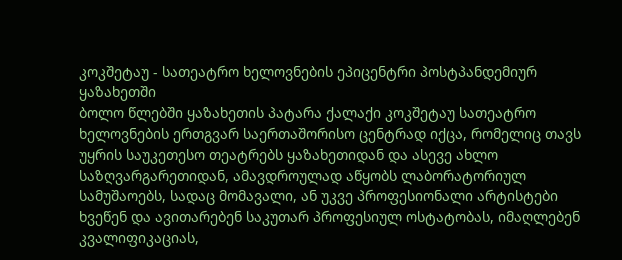კოკშეტაუ - სათეატრო ხელოვნების ეპიცენტრი პოსტპანდემიურ ყაზახეთში
ბოლო წლებში ყაზახეთის პატარა ქალაქი კოკშეტაუ სათეატრო ხელოვნების ერთგვარ საერთაშორისო ცენტრად იქცა, რომელიც თავს უყრის საუკეთესო თეატრებს ყაზახეთიდან და ასევე ახლო საზღვარგარეთიდან, ამავდროულად აწყობს ლაბორატორიულ სამუშაოებს, სადაც მომავალი, ან უკვე პროფესიონალი არტისტები ხვეწენ და ავითარებენ საკუთარ პროფესიულ ოსტატობას, იმაღლებენ კვალიფიკაციას,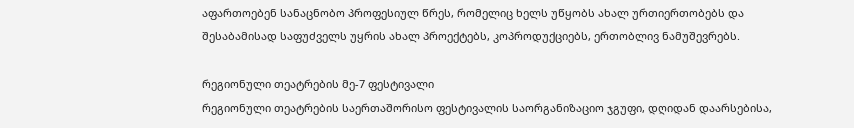აფართოებენ სანაცნობო პროფესიულ წრეს, რომელიც ხელს უწყობს ახალ ურთიერთობებს და შესაბამისად საფუძველს უყრის ახალ პროექტებს, კოპროდუქციებს, ერთობლივ ნამუშევრებს.

რეგიონული თეატრების მე-7 ფესტივალი
რეგიონული თეატრების საერთაშორისო ფესტივალის საორგანიზაციო ჯგუფი, დღიდან დაარსებისა,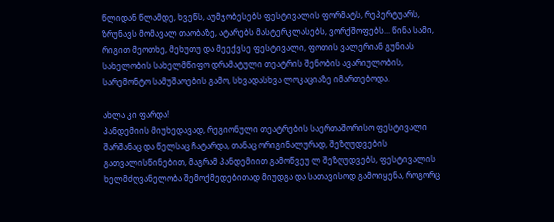წლიდან წლამდე, ხვეწს, აუმჯობესებს ფესტივალის ფორმატს, რეპერტუარს, ზრუნავს მომავალ თაობაზე, ატარებს მასტერკლასებს, ვორქშოფებს... წინა სამი, რიგით მეოთხე, მეხუთუ და მეექვსე ფესტივალი, ფოთის ვალერიან გუნიას სახელობის სახელმწიფო დრამატული თეატრის შენობის ავარიულობის, სარემონტო სამუშაოების გამო, სხვადასხვა ლოკაციაზე იმართებოდა.

ახლა კი ფარდა!
პანდემიის მიუხედავად, რეგიონული თეატრების საერთაშორისო ფესტივალი შარშანაც და წელსაც ჩატარდა, თანაც ორიგინალურად, შეზღუდვების გათვალისწინებით, მაგრამ პანდემიით გამოწვეუ ლ შეზღუდვებს, ფესტივალის ხელმძღვანელობა შემოქმედებითად მიუდგა და სათავისოდ გამოიყენა, როგორც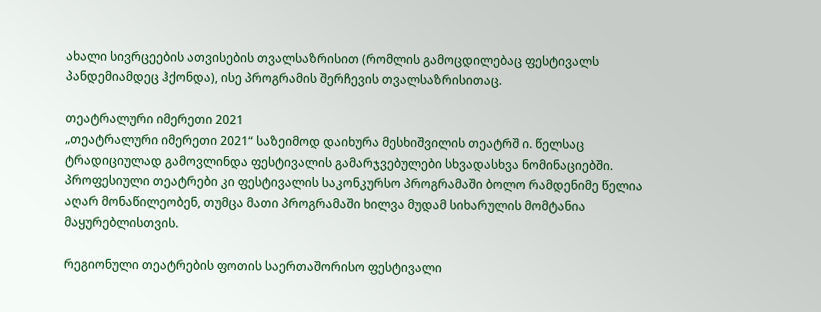ახალი სივრცეების ათვისების თვალსაზრისით (რომლის გამოცდილებაც ფესტივალს პანდემიამდეც ჰქონდა), ისე პროგრამის შერჩევის თვალსაზრისითაც.

თეატრალური იმერეთი 2021
„თეატრალური იმერეთი 2021“ საზეიმოდ დაიხურა მესხიშვილის თეატრშ ი. წელსაც ტრადიციულად გამოვლინდა ფესტივალის გამარჯვებულები სხვადასხვა ნომინაციებში. პროფესიული თეატრები კი ფესტივალის საკონკურსო პროგრამაში ბოლო რამდენიმე წელია აღარ მონაწილეობენ, თუმცა მათი პროგრამაში ხილვა მუდამ სიხარულის მომტანია მაყურებლისთვის.

რეგიონული თეატრების ფოთის საერთაშორისო ფესტივალი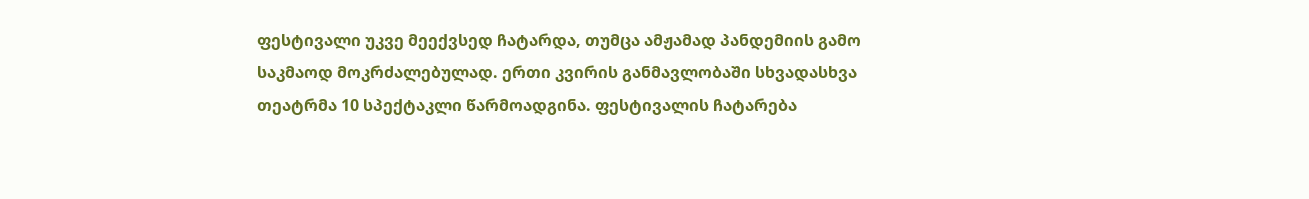ფესტივალი უკვე მეექვსედ ჩატარდა, თუმცა ამჟამად პანდემიის გამო საკმაოდ მოკრძალებულად. ერთი კვირის განმავლობაში სხვადასხვა თეატრმა 10 სპექტაკლი წარმოადგინა. ფესტივალის ჩატარება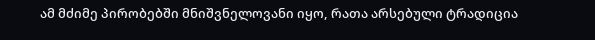ამ მძიმე პირობებში მნიშვნელოვანი იყო, რათა არსებული ტრადიცია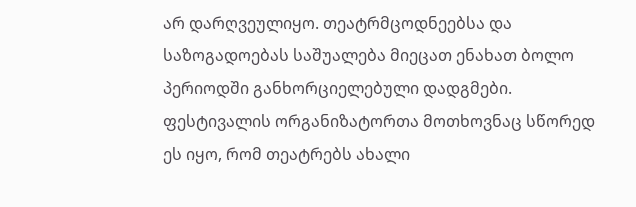არ დარღვეულიყო. თეატრმცოდნეებსა და საზოგადოებას საშუალება მიეცათ ენახათ ბოლო პერიოდში განხორციელებული დადგმები. ფესტივალის ორგანიზატორთა მოთხოვნაც სწორედ ეს იყო, რომ თეატრებს ახალი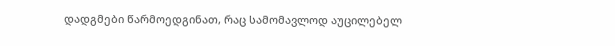დადგმები წარმოედგინათ, რაც სამომავლოდ აუცილებელ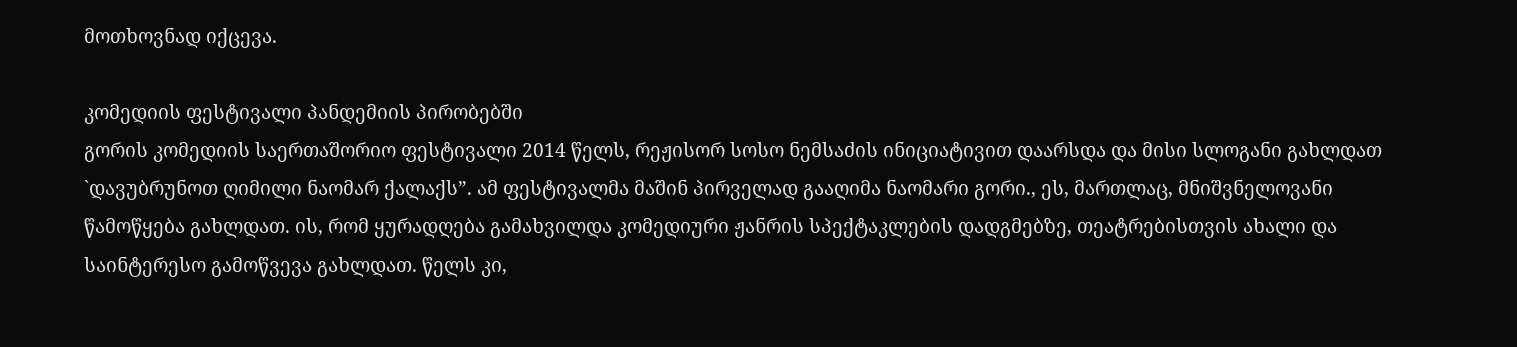მოთხოვნად იქცევა.

კომედიის ფესტივალი პანდემიის პირობებში
გორის კომედიის საერთაშორიო ფესტივალი 2014 წელს, რეჟისორ სოსო ნემსაძის ინიციატივით დაარსდა და მისი სლოგანი გახლდათ `დავუბრუნოთ ღიმილი ნაომარ ქალაქს”. ამ ფესტივალმა მაშინ პირველად გააღიმა ნაომარი გორი., ეს, მართლაც, მნიშვნელოვანი წამოწყება გახლდათ. ის, რომ ყურადღება გამახვილდა კომედიური ჟანრის სპექტაკლების დადგმებზე, თეატრებისთვის ახალი და საინტერესო გამოწვევა გახლდათ. წელს კი,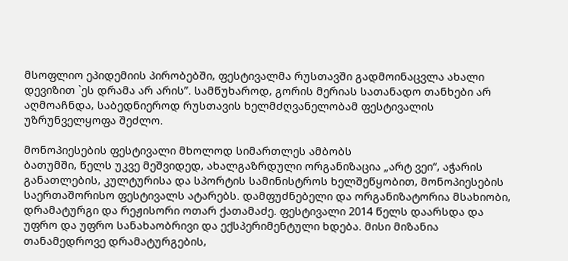მსოფლიო ეპიდემიის პირობებში, ფესტივალმა რუსთავში გადმოინაცვლა ახალი დევიზით `ეს დრამა არ არის”. სამწუხაროდ, გორის მერიას სათანადო თანხები არ აღმოაჩნდა, საბედნიეროდ რუსთავის ხელმძღვანელობამ ფესტივალის უზრუნველყოფა შეძლო.

მონოპიესების ფესტივალი მხოლოდ სიმართლეს ამბობს
ბათუმში, წელს უკვე მეშვიდედ, ახალგაზრდული ორგანიზაცია „არტ ვეი“, აჭარის განათლების, კულტურისა და სპორტის სამინისტროს ხელშეწყობით, მონოპიესების საერთაშორისო ფესტივალს ატარებს. დამფუძნებელი და ორგანიზატორია მსახიობი, დრამატურგი და რეჟისორი ოთარ ქათამაძე. ფესტივალი 2014 წელს დაარსდა და უფრო და უფრო სანახაობრივი და ექსპერიმენტული ხდება. მისი მიზანია თანამედროვე დრამატურგების,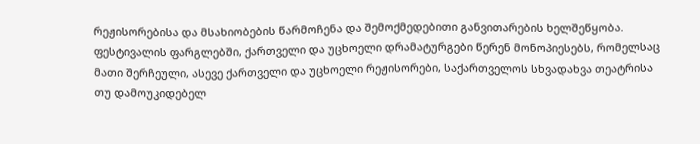რეჟისორებისა და მსახიობების წარმოჩენა და შემოქმედებითი განვითარების ხელშეწყობა. ფესტივალის ფარგლებში, ქართველი და უცხოელი დრამატურგები წერენ მონოპიესებს, რომელსაც მათი შერჩეული, ასევე ქართველი და უცხოელი რეჟისორები, საქართველოს სხვადახვა თეატრისა თუ დამოუკიდებელ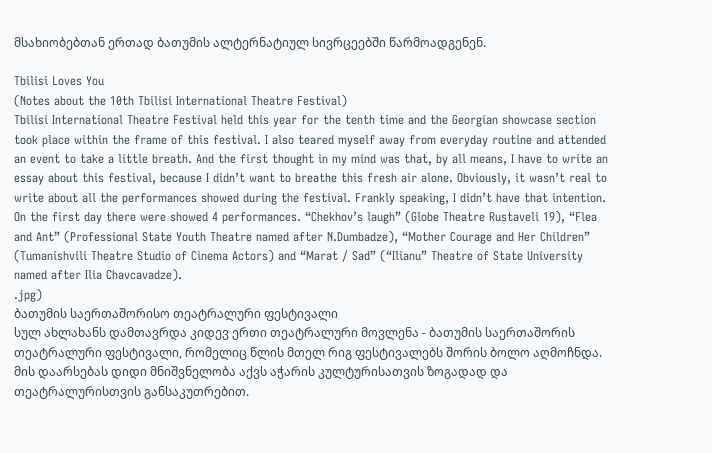მსახიობებთან ერთად ბათუმის ალტერნატიულ სივრცეებში წარმოადგენენ.

Tbilisi Loves You
(Notes about the 10th Tbilisi International Theatre Festival)
Tbilisi International Theatre Festival held this year for the tenth time and the Georgian showcase section took place within the frame of this festival. I also teared myself away from everyday routine and attended an event to take a little breath. And the first thought in my mind was that, by all means, I have to write an essay about this festival, because I didn’t want to breathe this fresh air alone. Obviously, it wasn’t real to write about all the performances showed during the festival. Frankly speaking, I didn’t have that intention.
On the first day there were showed 4 performances. “Chekhov’s laugh” (Globe Theatre Rustaveli 19), “Flea and Ant” (Professional State Youth Theatre named after N.Dumbadze), “Mother Courage and Her Children” (Tumanishvili Theatre Studio of Cinema Actors) and “Marat / Sad” (“Ilianu” Theatre of State University named after Ilia Chavcavadze).
.jpg)
ბათუმის საერთაშორისო თეატრალური ფესტივალი
სულ ახლახანს დამთავრდა კიდევ ერთი თეატრალური მოვლენა - ბათუმის საერთაშორის თეატრალური ფესტივალი, რომელიც წლის მთელ რიგ ფესტივალებს შორის ბოლო აღმოჩნდა. მის დაარსებას დიდი მნიშვნელობა აქვს აჭარის კულტურისათვის ზოგადად და თეატრალურისთვის განსაკუთრებით.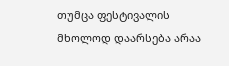თუმცა ფესტივალის მხოლოდ დაარსება არაა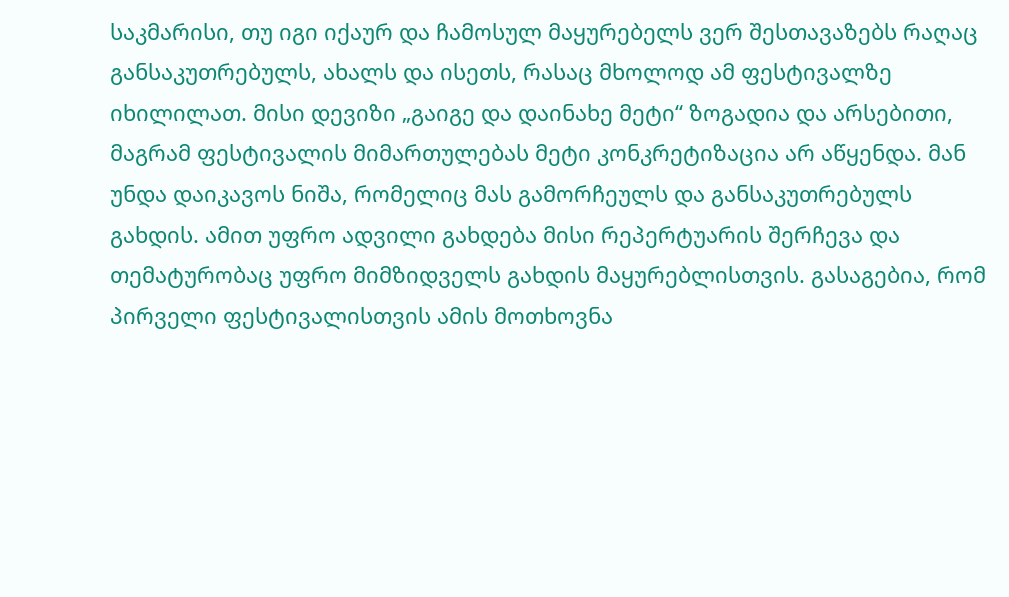საკმარისი, თუ იგი იქაურ და ჩამოსულ მაყურებელს ვერ შესთავაზებს რაღაც განსაკუთრებულს, ახალს და ისეთს, რასაც მხოლოდ ამ ფესტივალზე იხილილათ. მისი დევიზი „გაიგე და დაინახე მეტი“ ზოგადია და არსებითი, მაგრამ ფესტივალის მიმართულებას მეტი კონკრეტიზაცია არ აწყენდა. მან უნდა დაიკავოს ნიშა, რომელიც მას გამორჩეულს და განსაკუთრებულს გახდის. ამით უფრო ადვილი გახდება მისი რეპერტუარის შერჩევა და თემატურობაც უფრო მიმზიდველს გახდის მაყურებლისთვის. გასაგებია, რომ პირველი ფესტივალისთვის ამის მოთხოვნა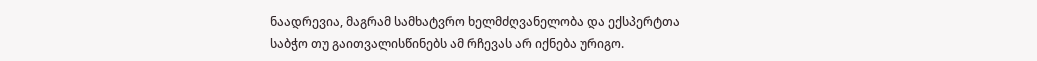ნაადრევია, მაგრამ სამხატვრო ხელმძღვანელობა და ექსპერტთა საბჭო თუ გაითვალისწინებს ამ რჩევას არ იქნება ურიგო.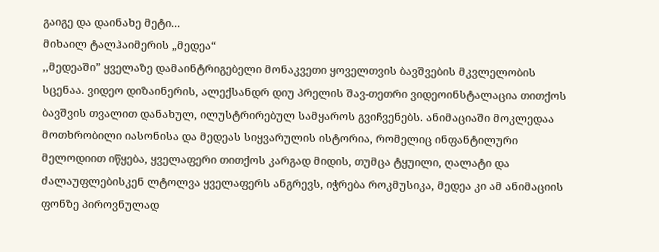გაიგე და დაინახე მეტი...
მიხაილ ტალჰაიმერის „მედეა“
,,მედეაში” ყველაზე დამაინტრიგებელი მონაკვეთი ყოველთვის ბავშვების მკვლელობის სცენაა. ვიდეო დიზაინერის, ალექსანდრ დიუ პრელის შავ-თეთრი ვიდეოინსტალაცია თითქოს ბავშვის თვალით დანახულ, ილუსტრირებულ სამყაროს გვიჩვენებს. ანიმაციაში მოკლედაა მოთხრობილი იასონისა და მედეას სიყვარულის ისტორია, რომელიც ინფანტილური მელოდიით იწყება, ყველაფერი თითქოს კარგად მიდის, თუმცა ტყუილი, ღალატი და ძალაუფლებისკენ ლტოლვა ყველაფერს ანგრევს, იჭრება როკმუსიკა, მედეა კი ამ ანიმაციის ფონზე პიროვნულად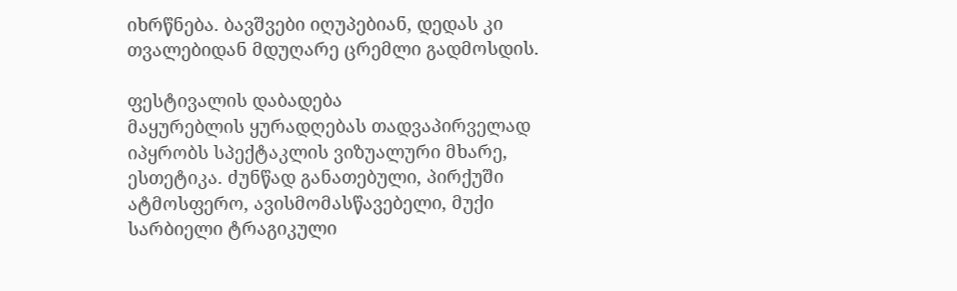იხრწნება. ბავშვები იღუპებიან, დედას კი თვალებიდან მდუღარე ცრემლი გადმოსდის.

ფესტივალის დაბადება
მაყურებლის ყურადღებას თადვაპირველად იპყრობს სპექტაკლის ვიზუალური მხარე, ესთეტიკა. ძუნწად განათებული, პირქუში ატმოსფერო, ავისმომასწავებელი, მუქი სარბიელი ტრაგიკული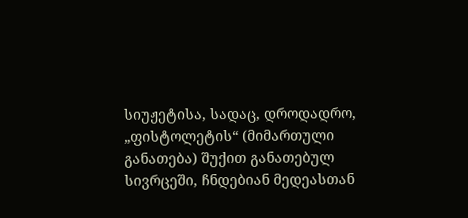სიუჟეტისა, სადაც, დროდადრო, „ფისტოლეტის“ (მიმართული განათება) შუქით განათებულ სივრცეში, ჩნდებიან მედეასთან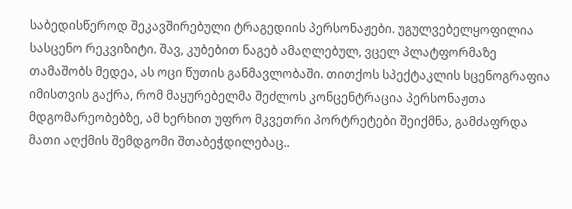საბედისწეროდ შეკავშირებული ტრაგედიის პერსონაჟები. უგულვებელყოფილია სასცენო რეკვიზიტი. შავ, კუბებით ნაგებ ამაღლებულ, ვცელ პლატფორმაზე თამაშობს მედეა, ას ოცი წუთის განმავლობაში. თითქოს სპექტაკლის სცენოგრაფია იმისთვის გაქრა, რომ მაყურებელმა შეძლოს კონცენტრაცია პერსონაჟთა მდგომარეობებზე, ამ ხერხით უფრო მკვეთრი პორტრეტები შეიქმნა, გამძაფრდა მათი აღქმის შემდგომი შთაბეჭდილებაც..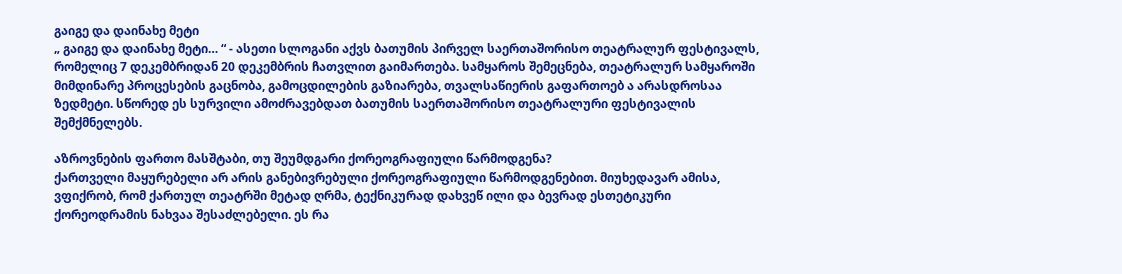გაიგე და დაინახე მეტი
„ გაიგე და დაინახე მეტი… “ - ასეთი სლოგანი აქვს ბათუმის პირველ საერთაშორისო თეატრალურ ფესტივალს, რომელიც 7 დეკემბრიდან 20 დეკემბრის ჩათვლით გაიმართება. სამყაროს შემეცნება, თეატრალურ სამყაროში მიმდინარე პროცესების გაცნობა, გამოცდილების გაზიარება, თვალსაწიერის გაფართოებ ა არასდროსაა ზედმეტი. სწორედ ეს სურვილი ამოძრავებდათ ბათუმის საერთაშორისო თეატრალური ფესტივალის შემქმნელებს.

აზროვნების ფართო მასშტაბი, თუ შეუმდგარი ქორეოგრაფიული წარმოდგენა?
ქართველი მაყურებელი არ არის განებივრებული ქორეოგრაფიული წარმოდგენებით. მიუხედავარ ამისა, ვფიქრობ, რომ ქართულ თეატრში მეტად ღრმა, ტექნიკურად დახვეწ ილი და ბევრად ესთეტიკური ქორეოდრამის ნახვაა შესაძლებელი. ეს რა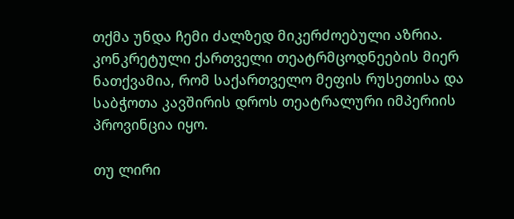თქმა უნდა ჩემი ძალზედ მიკერძოებული აზრია. კონკრეტული ქართველი თეატრმცოდნეების მიერ ნათქვამია, რომ საქართველო მეფის რუსეთისა და საბჭოთა კავშირის დროს თეატრალური იმპერიის პროვინცია იყო.

თუ ლირი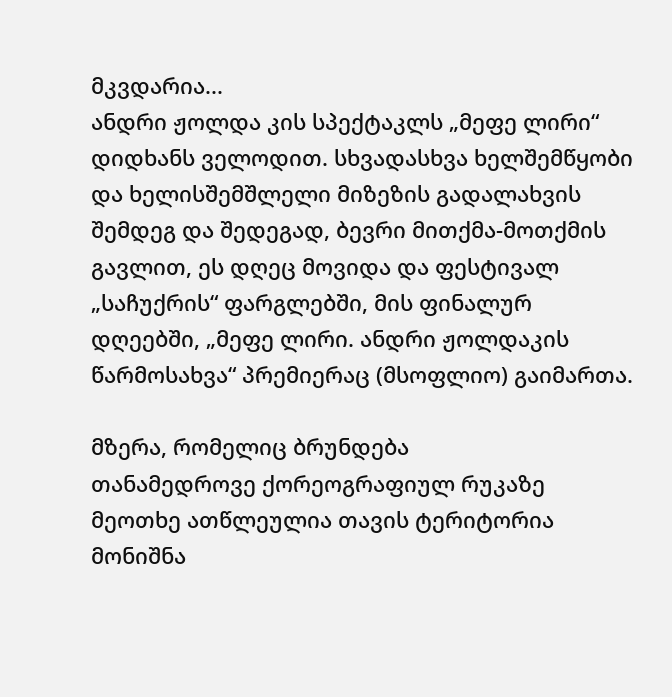მკვდარია...
ანდრი ჟოლდა კის სპექტაკლს „მეფე ლირი“ დიდხანს ველოდით. სხვადასხვა ხელშემწყობი და ხელისშემშლელი მიზეზის გადალახვის შემდეგ და შედეგად, ბევრი მითქმა-მოთქმის გავლით, ეს დღეც მოვიდა და ფესტივალ „საჩუქრის“ ფარგლებში, მის ფინალურ დღეებში, „მეფე ლირი. ანდრი ჟოლდაკის წარმოსახვა“ პრემიერაც (მსოფლიო) გაიმართა.

მზერა, რომელიც ბრუნდება
თანამედროვე ქორეოგრაფიულ რუკაზე მეოთხე ათწლეულია თავის ტერიტორია მონიშნა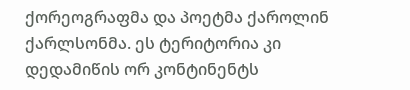ქორეოგრაფმა და პოეტმა ქაროლინ ქარლსონმა. ეს ტერიტორია კი დედამიწის ორ კონტინენტს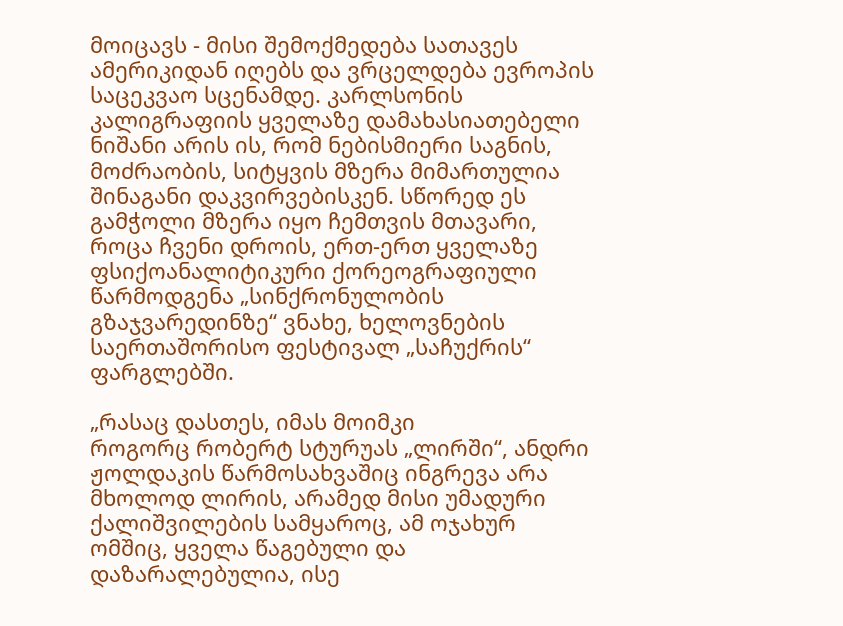მოიცავს - მისი შემოქმედება სათავეს ამერიკიდან იღებს და ვრცელდება ევროპის საცეკვაო სცენამდე. კარლსონის კალიგრაფიის ყველაზე დამახასიათებელი ნიშანი არის ის, რომ ნებისმიერი საგნის, მოძრაობის, სიტყვის მზერა მიმართულია შინაგანი დაკვირვებისკენ. სწორედ ეს გამჭოლი მზერა იყო ჩემთვის მთავარი, როცა ჩვენი დროის, ერთ-ერთ ყველაზე ფსიქოანალიტიკური ქორეოგრაფიული წარმოდგენა „სინქრონულობის გზაჯვარედინზე“ ვნახე, ხელოვნების საერთაშორისო ფესტივალ „საჩუქრის“ ფარგლებში.

„რასაც დასთეს, იმას მოიმკი
როგორც რობერტ სტურუას „ლირში“, ანდრი ჟოლდაკის წარმოსახვაშიც ინგრევა არა მხოლოდ ლირის, არამედ მისი უმადური ქალიშვილების სამყაროც, ამ ოჯახურ ომშიც, ყველა წაგებული და დაზარალებულია, ისე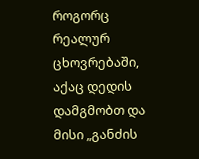როგორც რეალურ ცხოვრებაში, აქაც დედის დამგმობთ და მისი „განძის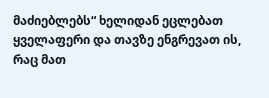მაძიებლებს“ ხელიდან ეცლებათ ყველაფერი და თავზე ენგრევათ ის, რაც მათ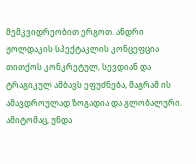მემკვიდრეობით ერგოთ. ანდრი ჟოლდაკის სპექტაკლის კონცეფცია თითქოს კონკრეტულ, სევდიან და ტრაგიკულ ამბავს ეფუძნება, მაგრამ ის ამავდროულად ზოგადია და გლობალური. ამიტომაც, უნდა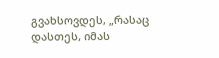გვახსოვდეს, „რასაც დასთეს, იმას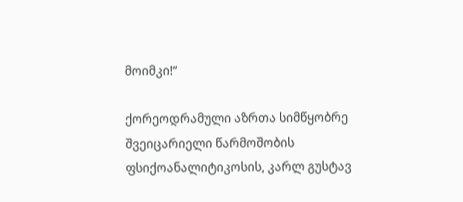მოიმკი!“

ქორეოდრამული აზრთა სიმწყობრე
შვეიცარიელი წარმოშობის ფსიქოანალიტიკოსის, კარლ გუსტავ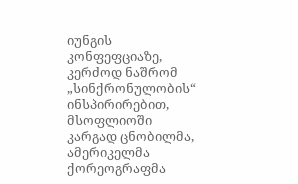იუნგის კონფეფციაზე, კერძოდ ნაშრომ „სინქრონულობის“ ინსპირირებით, მსოფლიოში კარგად ცნობილმა, ამერიკელმა ქორეოგრაფმა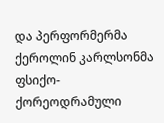და პერფორმერმა ქეროლინ კარლსონმა ფსიქო-ქორეოდრამული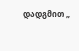დადგმით „